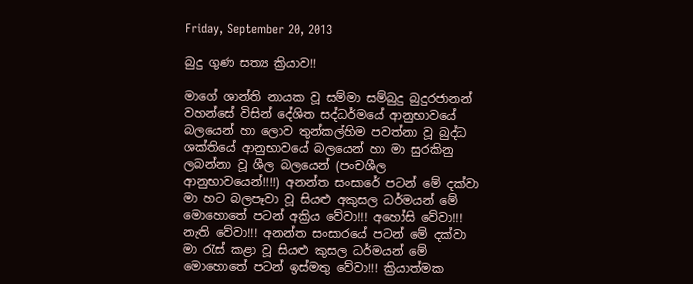Friday, September 20, 2013

බුදු ගුණ සත්‍ය ක්‍රියාව!!

මාගේ ශාන්ති නායක වූ සම්මා සම්බුදු බුදුරජානන් වහන්සේ විසින් දේශිත සද්ධර්මයේ ආනුභාවයේ බලයෙන් හා ලොව තුන්කල්හිම පවත්නා වූ බුද්ධ ශක්තියේ ආනුභාවයේ බලයෙන් හා මා සුරකිනු ලබන්නා වූ ශීල බලයෙන් (පංචශීල ආනුභාවයෙන්!!!!) අනන්ත සංසාරේ පටන් මේ දක්වා මා හට බලපෑවා වූ සියළු අකුසල ධර්මයන් මේ මොහොතේ පටන් අක්‍රිය වේවා!!! අහෝසි වේවා!!! නැති වේවා!!! අනන්ත සංසාරයේ පටන් මේ දක්වා මා රැස් කළා වූ සියළු කුසල ධර්මයන් මේ මොහොතේ පටන් ඉස්මතු වේවා!!! ක්‍රියාත්මක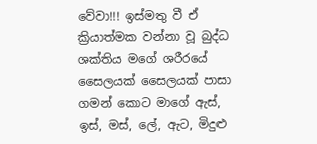වේවා!!! ඉස්මතු වී ඒ ක්‍රියාත්මක වන්නා වූ බුද්ධ ශක්තිය මගේ ශරීරයේ සෛලයක් සෛලයක් පාසා ගමන් කොට මාගේ ඇස්, ඉස්, මස්, ලේ, ඇට, මිදුළු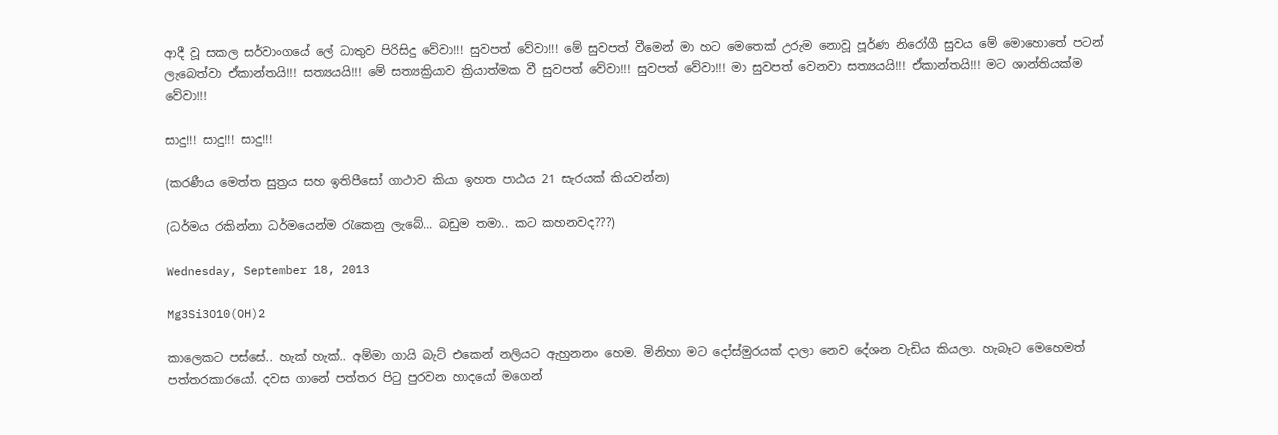ආදී වූ සකල සර්වාංගයේ ලේ ධාතුව පිරිසිදු වේවා!!! සුවපත් වේවා!!! මේ සුවපත් වීමෙන් මා හට මෙතෙක් උරුම නොවූ පූර්ණ නිරෝගී සුවය මේ මොහොතේ පටන් ලැබෙත්වා ඒකාන්තයි!!! සත්‍යයයි!!! මේ සත්‍යක්‍රියාව ක්‍රියාත්මක වී සුවපත් වේවා!!! සුවපත් වේවා!!! මා සුවපත් වෙනවා සත්‍යයයි!!! ඒකාන්තයි!!! මට ශාන්තියක්ම වේවා!!!

සාදු!!! සාදු!!! සාදු!!!

(කරණීය මෙත්ත සුත්‍රය සහ ඉතිපීසෝ ගාථාව කියා ඉහත පාඨය 21 සැරයක් කියවන්න)

(ධර්මය රකින්නා ධර්මයෙන්ම රැකෙනු ලැබේ... බඩුම තමා.. කට කහනවද???)

Wednesday, September 18, 2013

Mg3Si3O10(OH)2

කාලෙකට පස්සේ.. හැක් හැක්.. අම්මා ගායි බැට් එකෙන් නලියට ඇහුනනං හෙම. මිනිහා මට දෝස්මුරයක් දාලා නෙව දේශන වැඩිය කියලා. හැබෑට මෙහෙමත් පත්තරකාරයෝ. දවස ගානේ පත්තර පිටු පුරවන හාදයෝ මගෙන්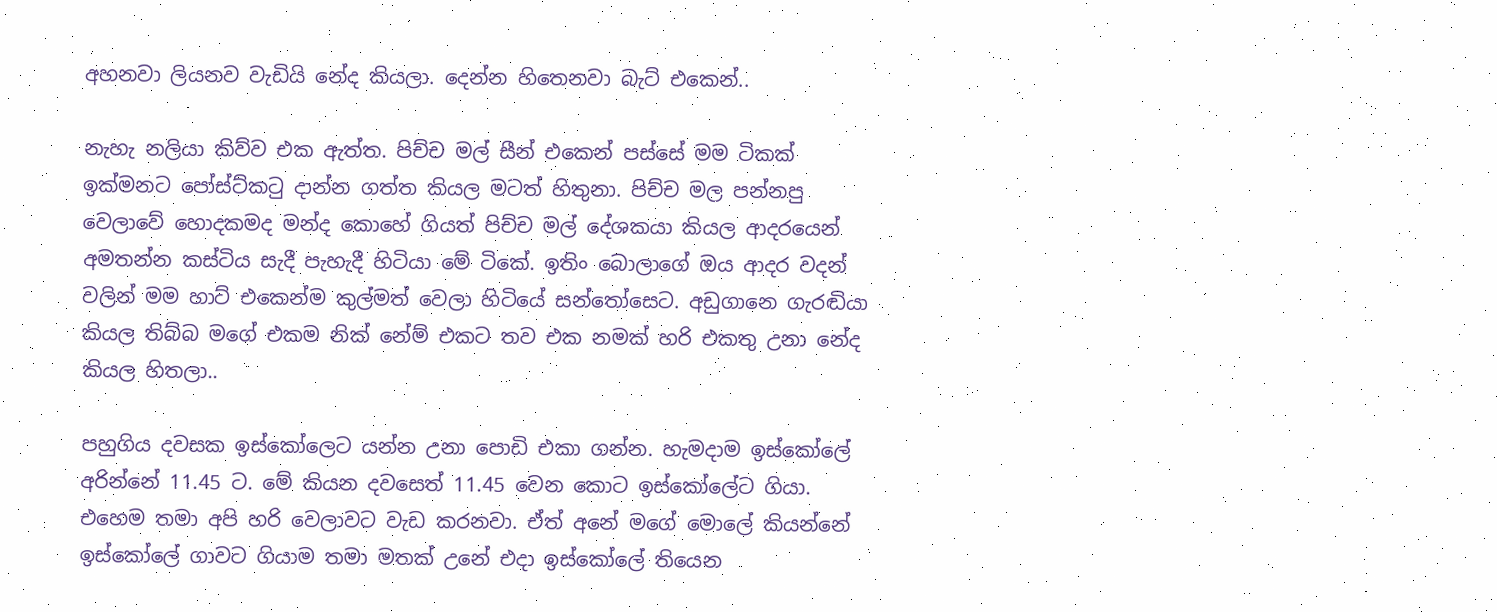අහනවා ලියනව වැඩියි නේද කියලා. දෙන්න හිතෙනවා බැට් එකෙන්..

නැහැ නලියා කිව්ව එක ඇත්ත. පිච්ච මල් සීන් එකෙන් පස්සේ මම ටිකක් ඉක්මනට පෝස්ට්කටු දාන්න ගත්ත කියල මටත් හිතුනා. පිච්ච මල පන්නපු වෙලාවේ හොදකමද මන්ද කොහේ ගියත් පිච්ච මල් දේශකයා කියල ආදරයෙන් අමතන්න කස්ටිය සැදී පැහැදී හිටියා මේ ටිකේ. ඉතිං බොලාගේ ඔය ආදර වදන් වලින් මම හාට් එකෙන්ම කුල්මත් වෙලා හිටියේ සන්තෝසෙට. අඩුගානෙ ගැරඬියා කියල තිබ්බ මගේ එකම නික් නේම් එකට තව එක නමක් හරි එකතු උනා නේද කියල හිතලා..

පහුගිය දවසක ඉස්කෝලෙට යන්න උනා පොඩි එකා ගන්න. හැමදාම ඉස්කෝලේ අරින්නේ 11.45 ට. මේ කියන දවසෙත් 11.45 වෙන කොට ඉස්කෝලේට ගියා. එහෙම තමා අපි හරි වෙලාවට වැඩ කරනවා. ඒත් අනේ මගේ මොලේ කියන්නේ ඉස්කෝලේ ගාවට ගියාම තමා මතක් උනේ එදා ඉස්කෝලේ තියෙන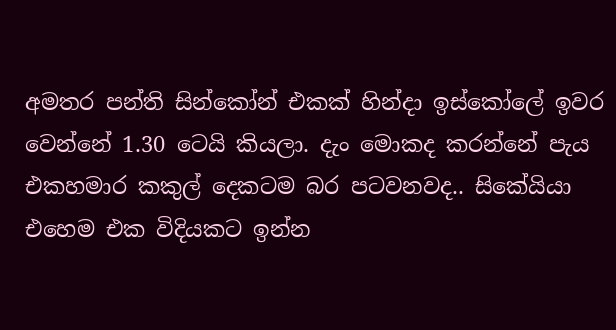අමතර පන්ති සින්කෝන් එකක් හින්දා ඉස්කෝලේ ඉවර වෙන්නේ 1.30 ටෙයි කියලා. දැං මොකද කරන්නේ පැය එකහමාර කකුල් දෙකටම බර පටවනවද.. සිකේයියා එහෙම එක විදියකට ඉන්න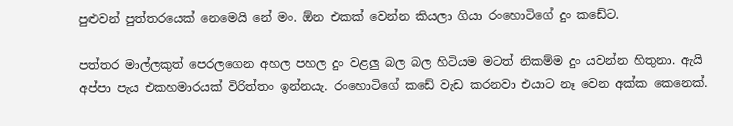පුළුවන් පුත්තරයෙක් නෙමෙයි නේ මං. ඕන එකක් වෙන්න කියලා ගියා රංහොටිගේ දුං කඩේට.

පත්තර මාල්ලකුත් පෙරලගෙන අහල පහල දුං වළලු බල බල හිටියම මටත් නිකම්ම දුං යවන්න හිතුනා. ඇයි අප්පා පැය එකහමාරයක් විරිත්තං ඉන්නයැ. රංහොටිගේ කඩේ වැඩ කරනවා එයාට නෑ වෙන අක්ක කෙනෙක්.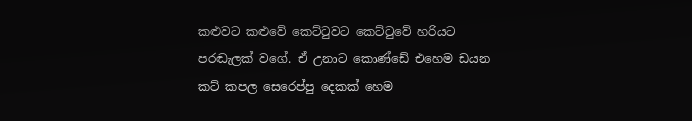කළුවට කළුවේ කෙට්ටුවට කෙට්ටුවේ හරියට පරඬැලක් වගේ. ඒ උනාට කොණ්ඩේ එහෙම ඩයන කට් කපල සෙරෙප්පු දෙකක් හෙම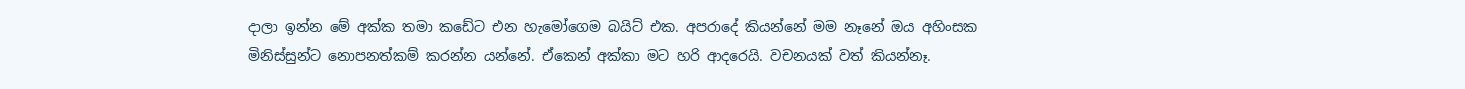දාලා ඉන්න මේ අක්ක තමා කඩේට එන හැමෝගෙම බයිට් එක. අපරාදේ කියන්නේ මම නෑනේ ඔය අහිංසක මිනිස්සුන්ට නොපනත්කම් කරන්න යන්නේ. ඒකෙන් අක්කා මට හරි ආදරෙයි. වචනයක් වත් කියන්නෑ.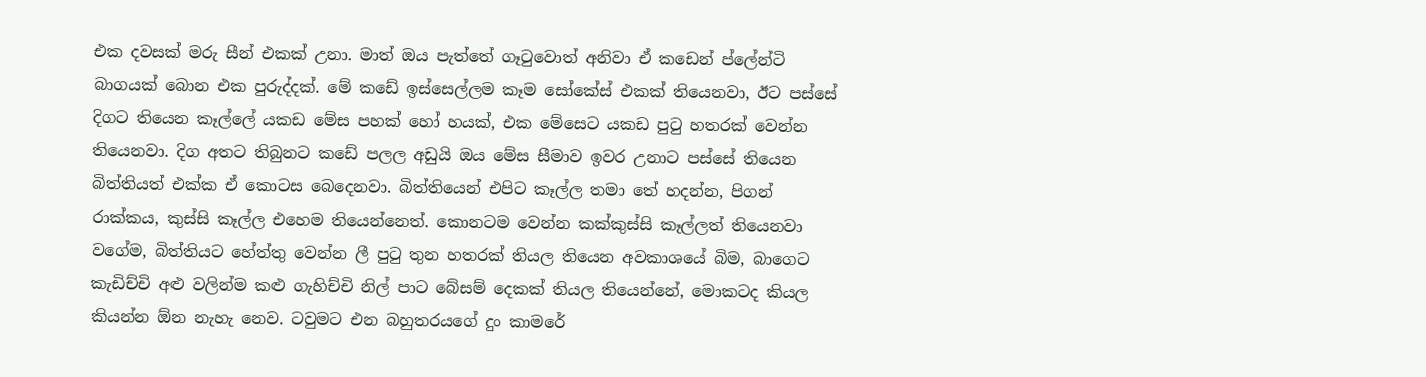එක දවසක් මරු සීන් එකක් උනා. මාත් ඔය පැත්තේ ගෑටුවොත් අනිවා ඒ කඩෙන් ප්ලේන්ටි බාගයක් බොන එක පුරුද්දක්. මේ කඩේ ඉස්සෙල්ලම කෑම සෝකේස් එකක් තියෙනවා, ඊට පස්සේ දිගට තියෙන කෑල්ලේ යකඩ මේස පහක් හෝ හයක්, එක මේසෙට යකඩ පුටු හතරක් වෙන්න තියෙනවා. දිග අතට තිබුනට කඩේ පලල අඩුයි ඔය මේස සීමාව ඉවර උනාට පස්සේ තියෙන බිත්තියත් එක්ක ඒ කොටස බෙදෙනවා. බිත්තියෙන් එපිට කෑල්ල තමා තේ හදන්න, පිගන් රාක්කය, කුස්සි කෑල්ල එහෙම තියෙන්නෙත්. කොනටම වෙන්න කක්කුස්සි කෑල්ලත් තියෙනවා වගේම, බිත්තියට හේත්තු වෙන්න ලී පුටු තුන හතරක් තියල තියෙන අවකාශයේ බිම, බාගෙට කැඩිච්චි අළු වලින්ම කළු ගැහිච්චි නිල් පාට බේසම් දෙකක් තියල තියෙන්නේ, මොකටද කියල කියන්න ඕන නැහැ නෙව. ටවුමට එන බහුතරයගේ දුං කාමරේ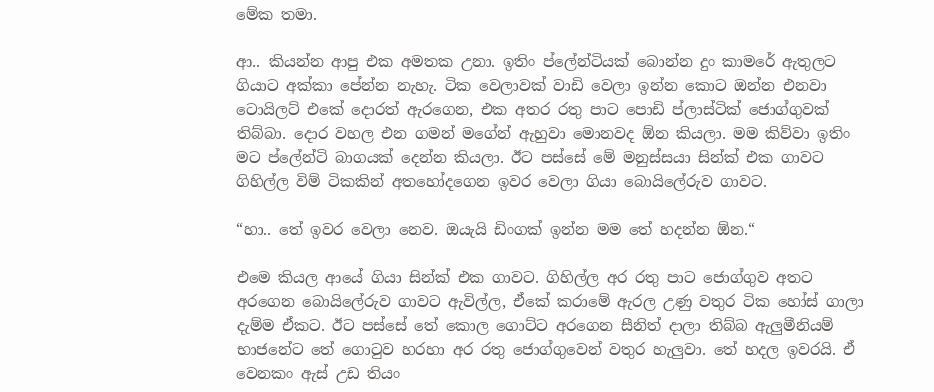මේක තමා.

ආ.. කියන්න ආපු එක අමතක උනා. ඉතිං ප්ලේන්ටියක් බොන්න දුං කාමරේ ඇතුලට ගියාට අක්කා පේන්න නැහැ. ටික වෙලාවක් වාඩි වෙලා ඉන්න කොට ඔන්න එනවා ටොයිලට් එකේ දොරත් ඇරගෙන, එක අතර රතු පාට පොඩි ප්ලාස්ටික් ජොග්ගුවක් තිබ්බා. දොර වහල එන ගමන් මගේන් ඇහුවා මොනවද ඕන කියලා. මම කිව්වා ඉතිං මට ප්ලේන්ටි බාගයක් දෙන්න කියලා. ඊට පස්සේ මේ මනුස්සයා සින්ක් එක ගාවට ගිහිල්ල විම් ටිකකින් අතහෝදගෙන ඉවර වෙලා ගියා බොයිලේරුව ගාවට.

“හා.. තේ ඉවර වෙලා නෙව. ඔයැයි ඩිංගක් ඉන්න මම තේ හදන්න ඕන.“

එමෙ කියල ආයේ ගියා සින්ක් එක ගාවට. ගිහිල්ල අර රතු පාට ජොග්ගුව අතට අරගෙන බොයිලේරුව ගාවට ඇවිල්ල, ඒකේ කරාමේ ඇරල උණු වතුර ටික හෝස් ගාලා දැම්ම ඒකට. ඊට පස්සේ තේ කොල ගොට්ට අරගෙන සීනිත් දාලා තිබ්බ ඇලුමීනියම් භාජනේට තේ ගොටුව හරහා අර රතු ජොග්ගුවෙන් වතුර හැලුවා. තේ හදල ඉවරයි. ඒ වෙනකං ඇස් උඩ තියං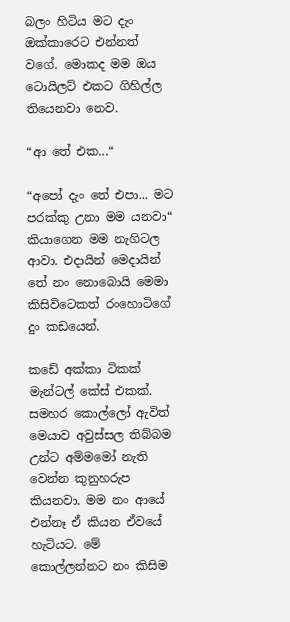බලං හිටිය මට දැං ඔක්කාරෙට එන්නත් වගේ. මොකද මම ඔය ටොයිලට් එකට ගිහිල්ල තියෙනවා නෙව.

“ආ තේ එක...“

“අපෝ දැං තේ එපා... මට පරක්කු උනා මම යනවා“ කියාගෙන මම නැගිටල ආවා. එදායින් මෙදායින් තේ නං නොබොයි මෙමා කිසිවිටෙකත් රංහොටිගේ දුං කඩයෙන්.

කඩේ අක්කා ටිකක් මැන්ටල් කේස් එකක්. සමහර කොල්ලෝ ඇවිත් මෙයාව අවුස්සල තිබ්බම උන්ට අම්මමෝ නැති වෙන්න කුනුහරුප කියනවා. මම නං ආයේ එන්නෑ ඒ කියන ඒවයේ හැටියට. මේ කොල්ලන්නට නං කිසිම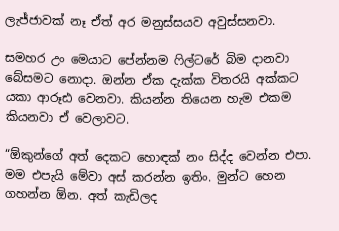ලැජ්ජාවක් නෑ ඒත් අර මනුස්සයව අවුස්සනවා.

සමහර උං මෙයාට පේන්නම ෆිල්ටරේ බිම දානවා බේසමට නොදා. ඔන්න ඒක දැක්ක විතරයි අක්කට යකා ආරූඪ වෙනවා. කියන්න තියෙන හැම එකම කියනවා ඒ වෙලාවට.

“ඕකුන්ගේ අත් දෙකට හොඳක් නං සිද්ද වෙන්න එපා. මම එපැයි මේවා අස් කරන්න ඉතිං. මුන්ට හෙන ගහන්න ඕන. අත් කැඩිලද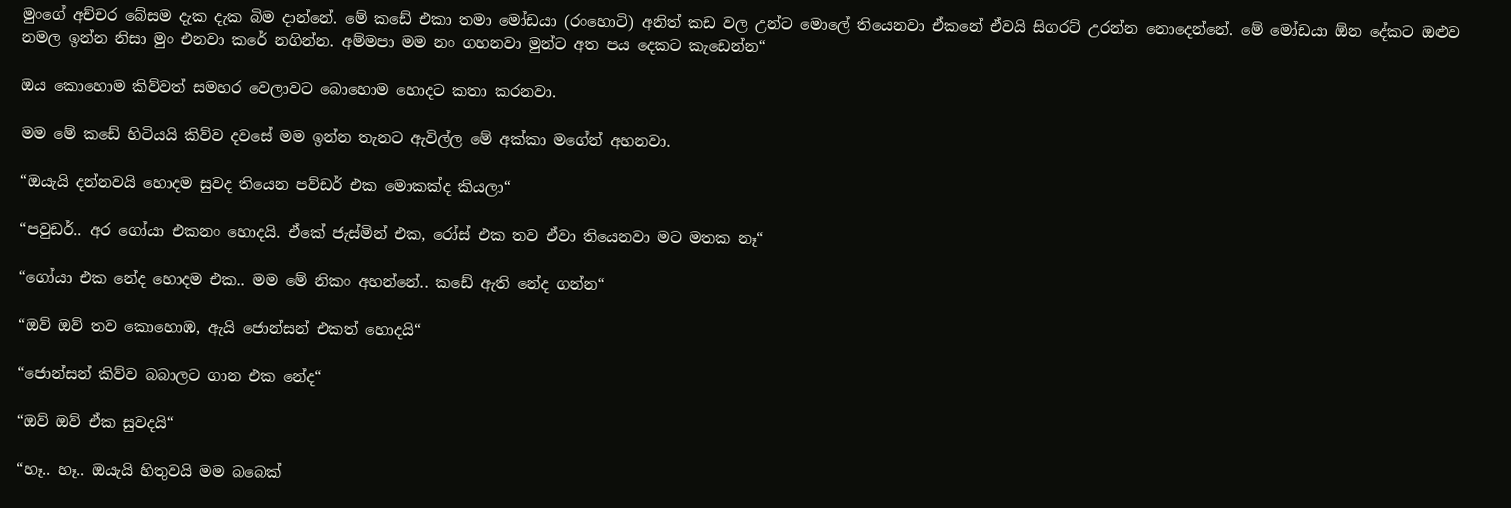මුංගේ අච්චර බේසම දැක දැක බිම දාන්නේ. මේ කඩේ එකා තමා මෝඩයා (රංහොටි) අනිත් කඩ වල උන්ට මොලේ තියෙනවා ඒකනේ ඒවයි සිගරට් උරන්න නොදෙන්නේ. මේ මෝඩයා ඕන දේකට ඔළුව නමල ඉන්න නිසා මුං එනවා කරේ නගින්න. අම්මපා මම නං ගහනවා මුන්ට අත පය දෙකට කැඩෙන්න“

ඔය කොහොම කිව්වත් සමහර වෙලාවට බොහොම හොදට කතා කරනවා.

මම මේ කඩේ හිටියයි කිව්ව දවසේ මම ඉන්න තැනට ඇවිල්ල මේ අක්කා මගේන් අහනවා.

“ඔයැයි දන්නවයි හොදම සුවද තියෙන පව්ඩර් එක මොකක්ද කියලා“

“පවුඩර්.. අර ගෝයා එකනං හොදයි. ඒකේ ජැස්මින් එක, රෝස් එක තව ඒවා තියෙනවා මට මතක නෑ“

“ගෝයා එක නේද හොදම එක.. මම මේ නිකං අහන්නේ.. කඩේ ඇති නේද ගන්න“

“ඔව් ඔව් තව කොහොඹ, ඇයි ජොන්සන් එකත් හොදයි“

“ජොන්සන් කිව්ව බබාලට ගාන එක නේද“

“ඔව් ඔව් ඒක සුවදයි“

“හෑ.. හෑ.. ඔයැයි හිතුවයි මම බබෙක්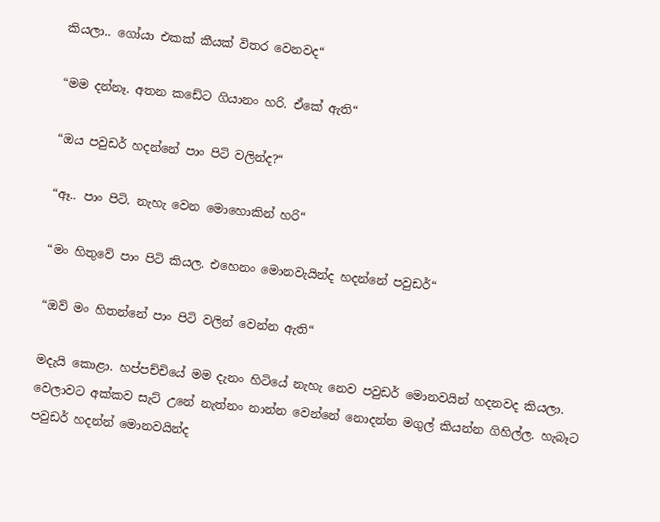කියලා.. ගෝයා එකක් කීයක් විතර වෙනවද“

“මම දන්නෑ. අතන කඩේට ගියානං හරි. ඒකේ ඇති“

“ඔය පවුඩර් හදන්නේ පාං පිටි වලින්ද?“

“ඈ.. පාං පිටි. නැහැ වෙන මොහොකින් හරි“

“මං හිතුවේ පාං පිටි කියල. එහෙනං මොනවැයින්ද හදන්නේ පවුඩර්“

“ඔව් මං හිතන්නේ පාං පිටි වලින් වෙන්න ඇති“

මදැයි කොළා. හප්පච්චියේ මම දැනං හිටියේ නැහැ නෙව පවුඩර් මොනවයින් හදනවද කියලා. වෙලාවට අක්කව සැට් උනේ නැත්නං නාන්න වෙන්නේ නොදන්න මගුල් කියන්න ගිහිල්ල. හැබෑට පවුඩර් හදන්න් මොනවයින්ද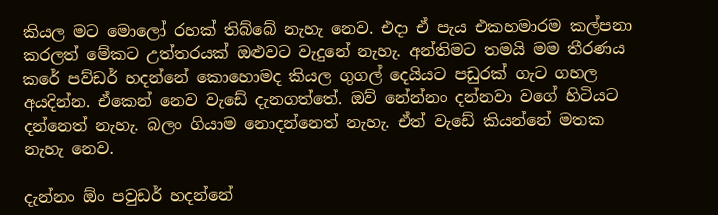කියල මට මොලෝ රහක් තිබ්බේ නැහැ නෙව. එදා ඒ පැය එකහමාරම කල්පනා කරලත් මේකට උත්තරයක් ඔළුවට වැදුනේ නැහැ. අන්තිමට තමයි මම තීරණය කරේ පව්ඩර් හදන්නේ කොහොමද කියල ගුගල් දෙයියට පඩුරක් ගැට ගහල අයදින්න. ඒකෙන් නෙව වැඩේ දැනගත්තේ. ඔව් නේන්නං දන්නවා වගේ හිටියට දන්නෙත් නැහැ. බලං ගියාම නොදන්නෙත් නැහැ. ඒත් වැඩේ කියන්නේ මතක නැහැ නෙව.

දැන්නං ඕං පවුඩර් හදන්නේ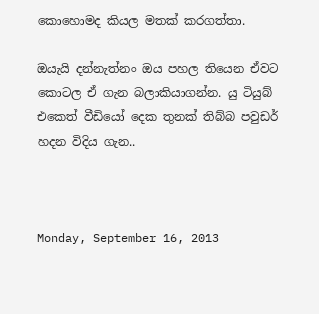කොහොමද කියල මතක් කරගත්තා.

ඔයැයි දන්නැත්නං ඔය පහල තියෙන ඒවට කොටල ඒ ගැන බලාකියාගන්න. යු ටියුබ් එකෙත් වීඩියෝ දෙක තුනක් තිබ්බ පවුඩර් හදන විදිය ගැන..



Monday, September 16, 2013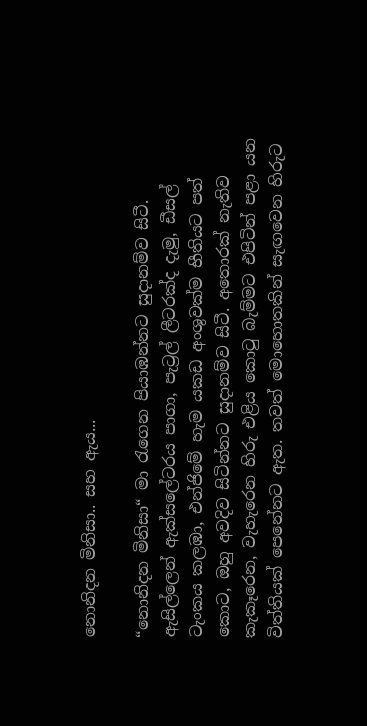නොනිදන මිනිසා.. සහ ඇය...

“නොනිදන මිනිසා“ මා රැගෙන පියාඹන්නට සුදානම්ව සිටී. ඇසිල්ලෙන් ඇක්සලේටරය පාගා, පැට්‍රල් ලීටරක්ද දැමු, ඩීසල් ටැංකය කලඹා, එන්ජිමේ හැම යකඩ අංශුවක්ම භීතියට පත් කොට, ඔහු අවදිව සිටින්නට සුදානම්ව සිටී. අතොරක් නැතිව කැකෑරෙන, වැහැරෙන හිරු එළිය කොටු බැම්මට එපිටින් පළා යන විත්තියක් පෙනේනට ඇත. තවත් මොහොතකින් සැඟවෙන හිරුට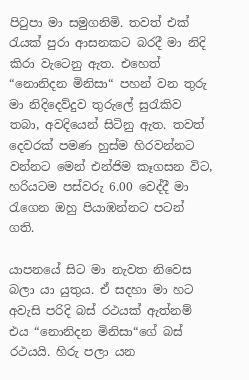පිටුපා මා සමුගනිමි. තවත් එක් රැයක් පුරා ආසනකට බරදී මා නිදි කිරා වැටෙනු ඇත. එහෙත් “නොනිදන මිනිසා“ පහන් වන තුරු මා නිදිදෙව්දුව තුරුලේ සුරැකිව තබා, අවදියෙන් සිටිනු ඇත. තවත් දෙවරක් පමණ හුස්ම හිරවන්නට වන්නට මෙන් එන්ජිම කෑගසන විට, හරියටම පස්වරු 6.00 වෙද්දී මා රැගෙන ඔහු පියාඹන්නට පටන් ගති.

යාපනයේ සිට මා නැවත නිවෙස බලා යා යුතුය. ඒ සදහා මා හට අවැසි පරිදි බස් රථයක් ඇත්නම් එය “නොනිදන මිනිසා“ගේ බස් රථයයි. හිරු පලා යන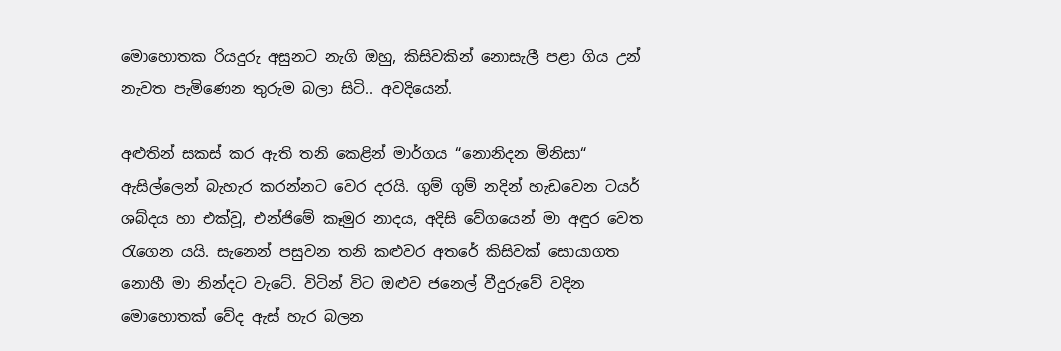මොහොතක රියදුරු අසුනට නැගි ඔහු, කිසිවකින් නොසැලී පළා ගිය උන් නැවත පැමිණෙන තුරුම බලා සිටි.. අවදියෙන්.

අළුතින් සකස් කර ඇති තනි කෙළින් මාර්ගය “නොනිදන මිනිසා“ ඇසිල්ලෙන් බැහැර කරන්නට වෙර දරයි. ගුම් ගුම් නදින් හැඩවෙන ටයර් ශබ්දය හා එක්වූ, එන්ජිමේ කෑමුර නාදය, අදිසි වේගයෙන් මා අඳුර වෙත රැගෙන යයි. සැනෙන් පසුවන තනි කළුවර අතරේ කිසිවක් සොයාගත නොහී මා නින්දට වැටේ. විටින් විට ඔළුව ජනෙල් වීදුරුවේ වදින මොහොතක් වේද ඇස් හැර බලන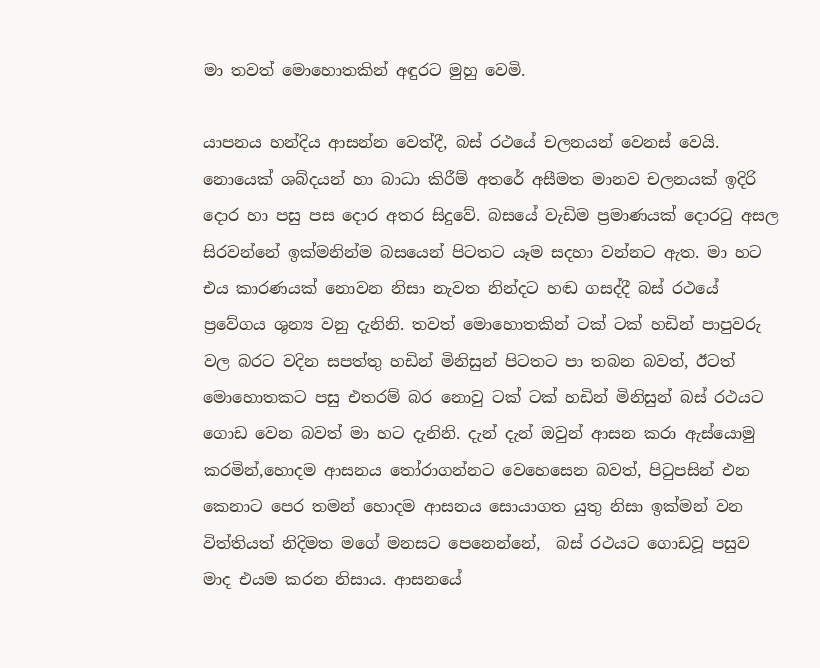මා තවත් මොහොතකින් අඳුරට මුහු වෙමි.

යාපනය හන්දිය ආසන්න වෙත්දී, බස් රථයේ චලනයන් වෙනස් වෙයි. නොයෙක් ශබ්දයන් හා බාධා කිරීම් අතරේ අසීමත මානව චලනයක් ඉදිරි දොර හා පසු පස දොර අතර සිදුවේ. බසයේ වැඩිම ප්‍රමාණයක් දොරටු අසල සිරවන්නේ ඉක්මනින්ම බසයෙන් පිටතට යෑම සදහා වන්නට ඇත. මා හට එය කාරණයක් නොවන නිසා නැවත නින්දට හඬ ගසද්දී බස් රථයේ ප්‍රවේගය ශුන්‍ය වනු දැනිනි. තවත් මොහොතකින් ටක් ටක් හඩින් පාපුවරු වල බරට වදින සපත්තු හඩින් මිනිසුන් පිටතට පා තබන බවත්, ඊටත් මොහොතකට පසු එතරම් බර නොවු ටක් ටක් හඩින් මිනිසුන් බස් රථයට ගොඩ වෙන බවත් මා හට දැනිනි. දැන් දැන් ඔවුන් ආසන කරා ඇස්යොමු කරමින්,හොදම ආසනය තෝරාගන්නට වෙහෙසෙන බවත්, පිටුපසින් එන කෙනාට පෙර තමන් හොදම ආසනය සොයාගත යුතු නිසා ඉක්මන් වන විත්තියත් නිදිමත මගේ මනසට පෙනෙන්නේ,  බස් රථයට ගොඩවූ පසුව මාද එයම කරන නිසාය. ආසනයේ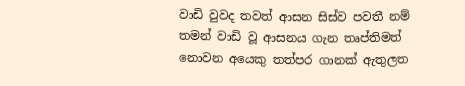වාඩි වුවද තවත් ආසන සිස්ව පවතී නම් තමන් වාඩි වූ ආසනය ගැන තෘප්තිමත් නොවන අයෙකු තත්පර ගානක් ඇතුලත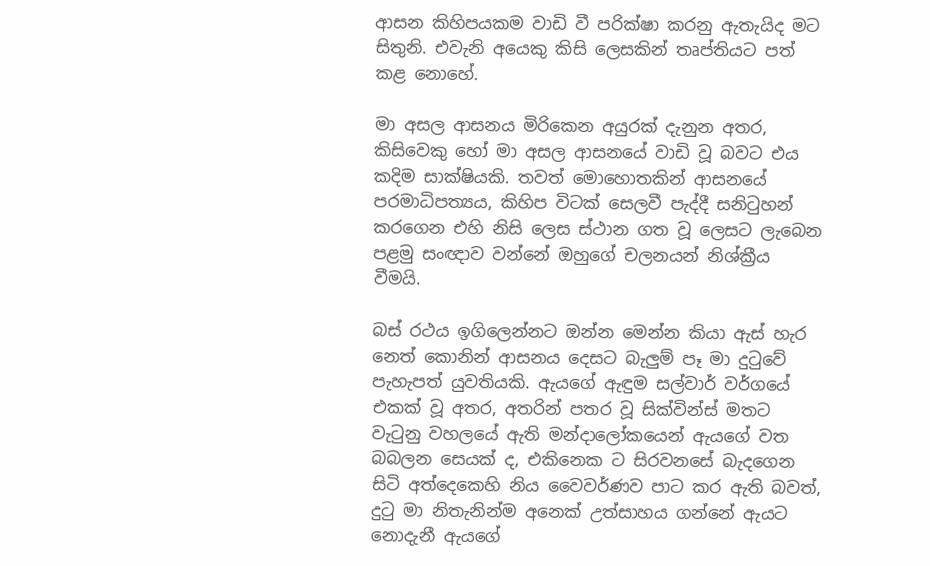ආසන කිහිපයකම වාඩි වී පරික්ෂා කරනු ඇතැයිද මට සිතුනි. එවැනි අයෙකු කිසි ලෙසකින් තෘප්තියට පත් කළ නොහේ.

මා අසල ආසනය මිරිකෙන අයුරක් දැනුන අතර, කිසිවෙකු හෝ මා අසල ආසනයේ වාඩි වූ බවට එය කදිම සාක්ෂියකි. තවත් මොහොතකින් ආසනයේ පරමාධිපත්‍යය, කිහිප විටක් සෙලවී පැද්දී සනිටුහන් කරගෙන එහි නිසි ලෙස ස්ථාන ගත වූ ලෙසට ලැබෙන පළමු සංඥාව වන්නේ ඔහුගේ චලනයන් නිශ්ක්‍රීය වීමයි.

බස් රථය ඉගිලෙන්නට ඔන්න මෙන්න කියා ඇස් හැර නෙත් කොනින් ආසනය දෙසට බැලුම් පෑ මා දුටුවේ පැහැපත් යුවතියකි. ඇයගේ ඇඳුම සල්වාර් වර්ගයේ එකක් වූ අතර, අතරින් පතර වූ සික්වින්ස් මතට වැටුනු වහලයේ ඇති මන්දාලෝකයෙන් ඇයගේ වත බබලන සෙයක් ද, එකිනෙක ට සිරවනසේ බැදගෙන සිටි අත්දෙකෙහි නිය වෛවර්ණව පාට කර ඇති බවත්, දුටු මා නිතැනින්ම අනෙක් උත්සාහය ගන්නේ ඇයට නොදැනී ඇයගේ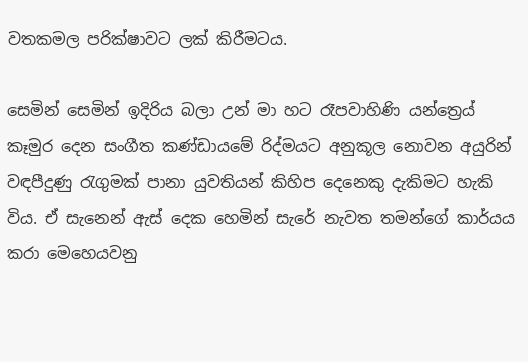වතකමල පරික්ෂාවට ලක් කිරීමටය.

සෙමින් සෙමින් ඉදිරිය බලා උන් මා හට රෑපවාහිණි යන්ත්‍රෙය් කෑමුර දෙන සංගීත කණ්ඩායමේ රිද්මයට අනුකූල නොවන අයුරින් වඳපීදුණු රැගුමක් පානා යුවතියන් කිහිප දෙනෙකු දැකිමට හැකි විය. ඒ සැනෙන් ඇස් දෙක හෙමින් සැරේ නැවත තමන්ගේ කාර්යය කරා මෙහෙයවනු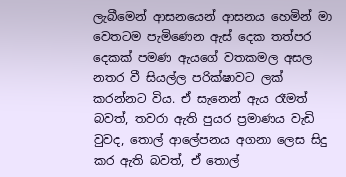ලැබීමෙන් ආසනයෙන් ආසනය හෙමින් මා වෙතටම පැමිණෙන ඇස් දෙක තත්පර දෙකක් පමණ ඇයගේ වතකමල අසල නතර වී සියල්ල පරික්ෂාවට ලක් කරන්නට විය. ඒ සැනෙන් ඇය රෑමත් බවත්, තවරා ඇති පුයර ප්‍රමාණය වැඩි වුවද, තොල් ආලේපනය අගනා ලෙස සිදු කර ඇති බවත්, ඒ තොල්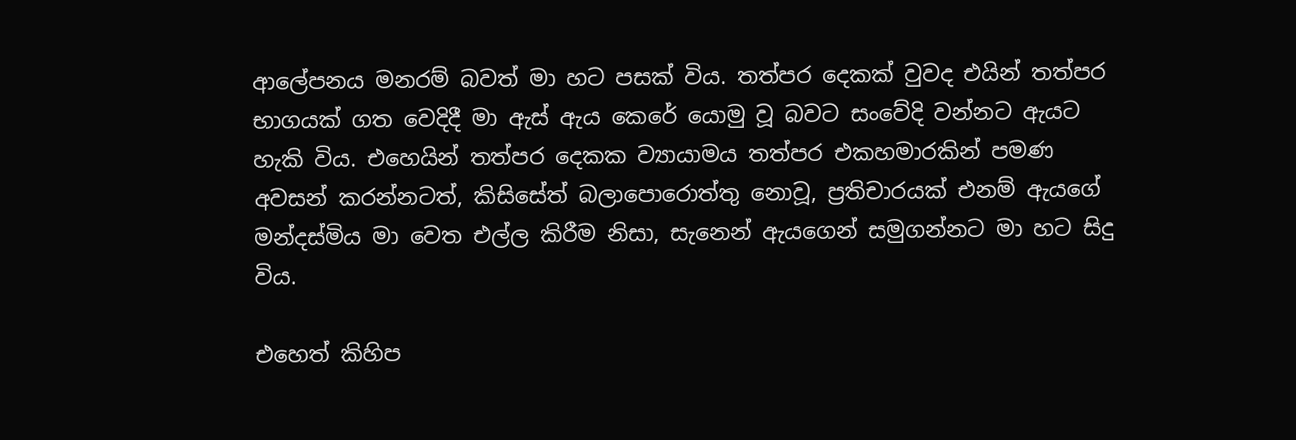ආලේපනය මනරම් බවත් මා හට පසක් විය. තත්පර දෙකක් වුවද එයින් තත්පර භාගයක් ගත වෙදිදී මා ඇස් ඇය කෙරේ යොමු වූ බවට සංවේදි වන්නට ඇයට හැකි විය. එහෙයින් තත්පර දෙකක ව්‍යායාමය තත්පර එකහමාරකින් පමණ අවසන් කරන්නටත්, කිසිසේත් බලාපොරොත්තු නොවූ, ප්‍රතිචාරයක් එනම් ඇයගේ මන්දස්මිය මා වෙත එල්ල කිරීම නිසා, සැනෙන් ඇයගෙන් සමුගන්නට මා හට සිදු විය.

එහෙත් කිහිප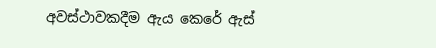අවස්ථාවකදීම ඇය කෙරේ ඇස්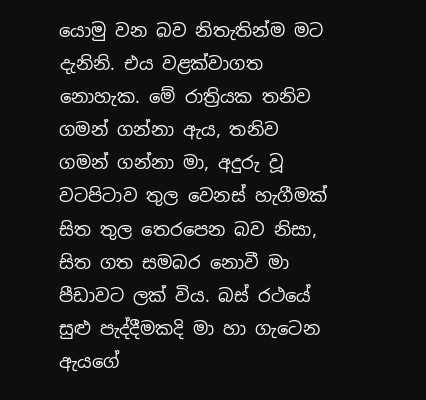යොමු වන බව නිතැතින්ම මට දැනිනි. එය වළක්වාගත නොහැක. මේ රාත්‍රියක තනිව ගමන් ගන්නා ඇය, තනිව ගමන් ගන්නා මා, අදුරු වූ වටපිටාව තුල වෙනස් හැගීමක් සිත තුල තෙරපෙන බව නිසා, සිත ගත සමබර නොවී මා පීඩාවට ලක් විය. බස් රථයේ සුළු පැද්දීමකදි මා හා ගැටෙන ඇයගේ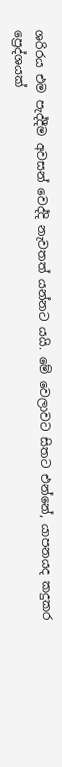ශරිරය එම පැද්දීම අවසන් වෙද්දි නැවතත් යන්නට යයි. මේ වෙලාවට සිතට එන්නේ, යාපනයද කදුකර ප්‍රෙද්ශයක්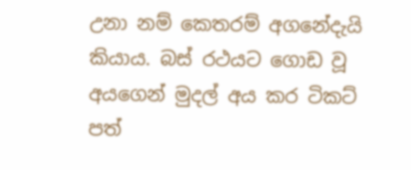උනා නම් කෙතරම් අගනේදැයි කියාය. බස් රථයට ගොඩ වූ අයගෙන් මුදල් අය කර ටිකට් පත්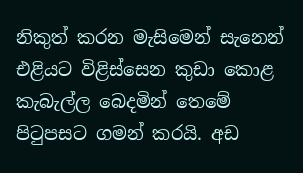නිකුත් කරන මැසිමෙන් සැනෙන් එළියට විළිස්සෙන කුඩා කොළ කැබැල්ල බෙදමින් තෙමේ පිටුපසට ගමන් කරයි. අඩ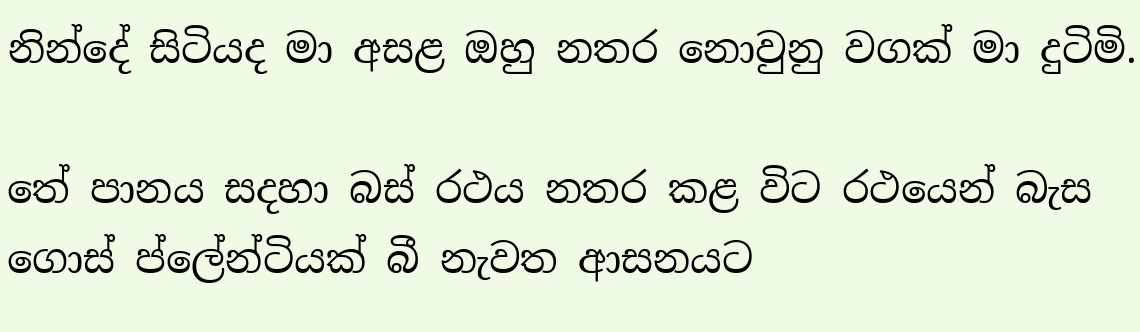නින්දේ සිටියද මා අසළ ඔහු නතර නොවුනු වගක් මා දුටිමි.

තේ පානය සදහා බස් රථය නතර කළ විට රථයෙන් බැස ගොස් ප්ලේන්ටියක් බී නැවත ආසනයට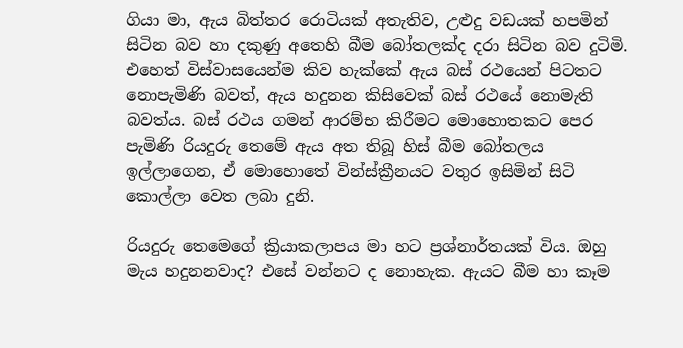ගියා මා, ඇය බිත්තර රොටියක් අතැතිව, උළුදු වඩයක් හපමින් සිටින බව හා දකුණු අතෙහි බීම බෝතලක්ද දරා සිටින බව දුටිමි. එහෙත් විස්වාසයෙන්ම කිව හැක්කේ ඇය බස් රථයෙන් පිටතට නොපැමිණි බවත්, ඇය හදුනන කිසිවෙක් බස් රථයේ නොමැති බවත්ය. බස් රථය ගමන් ආරම්භ කිරීමට මොහොතකට පෙර පැමිණි රියදුරු තෙමේ ඇය අත තිබූ හිස් බීම බෝතලය ඉල්ලාගෙන, ඒ මොහොතේ වින්ස්ක්‍රීනයට වතුර ඉසිමින් සිටි කොල්ලා වෙත ලබා දුනි.

රියදුරු තෙමෙගේ ක්‍රියාකලාපය මා හට ප්‍රශ්නාර්තයක් විය. ඔහු මැය හදුනනවාද? එසේ වන්නට ද නොහැක. ඇයට බීම හා කෑම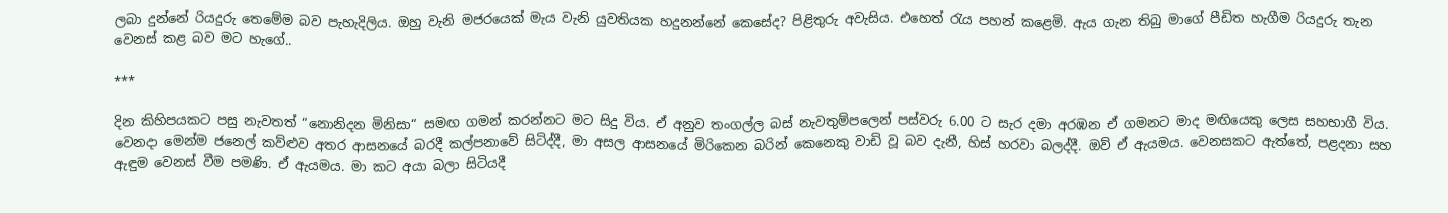ලබා දුන්නේ රියදුරු තෙමේම බව පැහැදිලිය. ඔහු වැනි මජරයෙක් මැය වැනි යුවතියක හදුනන්නේ කෙසේද? පිළිතුරු අවැසිය. එහෙත් රැය පහන් කළෙමි. ඇය ගැන තිබු මාගේ පීඩිත හැගීම රියදුරු තැන වෙනස් කළ බව මට හැගේ..

***

දින කිහිපයකට පසු නැවතත් “නොනිදන මිනිසා“ සමඟ ගමන් කරන්නට මට සිදු විය. ඒ අනුව තංගල්ල බස් නැවතුම්පලෙන් පස්වරු 6.00 ට සැර දමා අරඹන ඒ ගමනට මාද මඟියෙකු ලෙස සහභාගී විය. වෙනදා මෙන්ම ජනෙල් කව්ළුව අතර ආසනයේ බරදී කල්පනාවේ සිටිද්දී, මා අසල ආසනයේ මිරිකෙන බරින් කෙනෙකු වාඩි වූ බව දැනී, හිස් හරවා බලද්දී. ඔව් ඒ ඇයමය. වෙනසකට ඇත්තේ, පළදනා සහ ඇඳුම වෙනස් වීම පමණි. ඒ ඇයමය. මා කට අයා බලා සිටියදී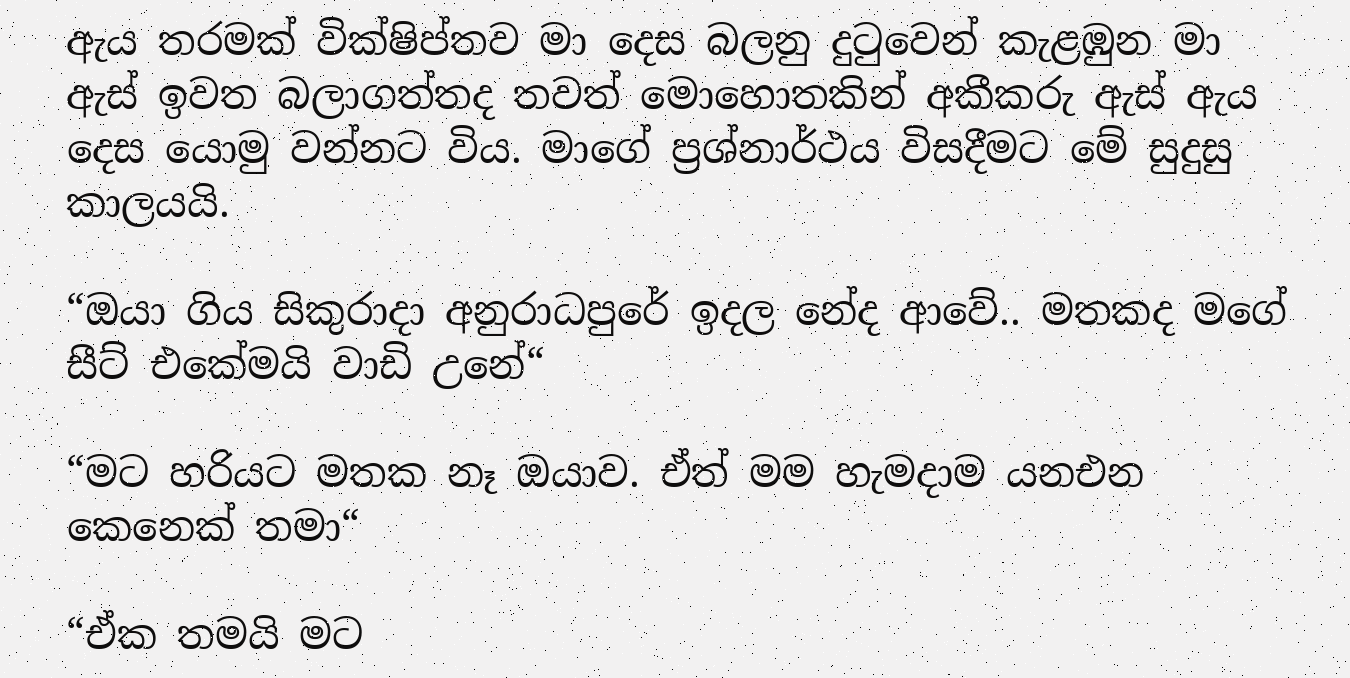ඇය තරමක් වික්ෂිප්තව මා දෙස බලනු දුටුවෙන් කැළඹුන මා ඇස් ඉවත බලාගත්තද තවත් මොහොතකින් අකීකරු ඇස් ඇය දෙස යොමු වන්නට විය. මාගේ ප්‍රශ්නාර්ථය විසදීමට මේ සුදුසු කාලයයි.

“ඔයා ගිය සිකුරාදා අනුරාධපුරේ ඉදල නේද ආවේ.. මතකද මගේ සීට් එකේමයි වාඩි උනේ“

“මට හරියට මතක නෑ ඔයාව. ඒත් මම හැමදාම යනඑන කෙනෙක් තමා“

“ඒක තමයි මට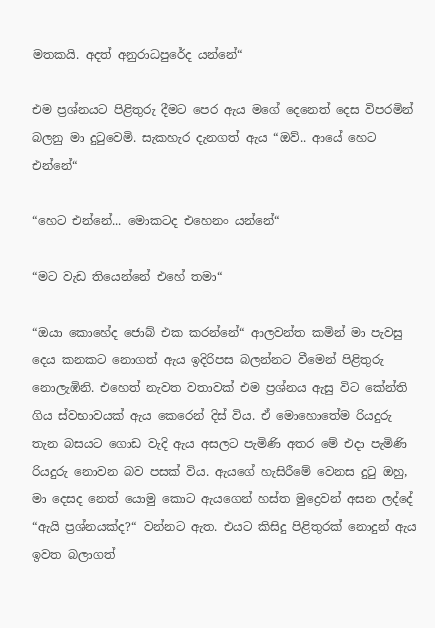මතකයි. අදත් අනුරාධපුරේද යන්නේ“

එම ප්‍රශ්නයට පිළිතුරු දීමට පෙර ඇය මගේ දෙනෙත් දෙස විපරමින් බලනු මා දුටුවෙමි. සැකහැර දැනගත් ඇය “ඔව්.. ආයේ හෙට එන්නේ“

“හෙට එන්නේ... මොකටද එහෙනං යන්නේ“

“මට වැඩ තියෙන්නේ එහේ තමා“

“ඔයා කොහේද ජොබ් එක කරන්නේ“ ආලවන්ත කමින් මා පැවසු දෙය කනකට නොගත් ඇය ඉදිරිපස බලන්නට වීමෙන් පිළිතුරු නොලැඹිනි. එහෙත් නැවත වතාවක් එම ප්‍රශ්නය ඇසු විට කේන්ති ගිය ස්වභාවයක් ඇය කෙරෙන් දිස් විය. ඒ මොහොතේම රියදුරු තැන බසයට ගොඩ වැදි ඇය අසලට පැමිණි අතර මේ එදා පැමිණි රියදුරු නොවන බව පසක් විය. ඇයගේ හැසිරීමේ වෙනස දුටු ඔහු, මා දෙසද නෙත් යොමු කොට ඇයගෙන් හස්ත මුද්‍රෙවන් අසන ලද්දේ “ඇයි ප්‍රශ්නයක්ද?“ වන්නට ඇත. එයට කිසිදු පිළිතුරක් නොදුන් ඇය ඉවත බලාගත්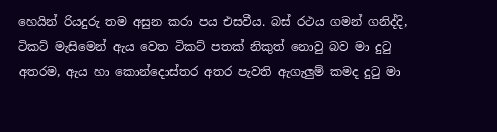හෙයින් රියදුරු තම අසුන කරා පය එසවීය. බස් රථය ගමන් ගනිද්දි, ටිකට් මැසිමෙන් ඇය වෙත ටිකට් පතක් නිකුත් නොවු බව මා දුටු අතරම, ඇය හා කොන්දොස්තර අතර පැවති ඇගැලුම් කමද දුටු මා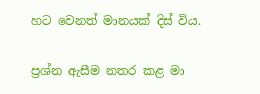හට වෙනත් මානයක් දිස් විය.

ප්‍රශ්න ඇසීම නතර කළ මා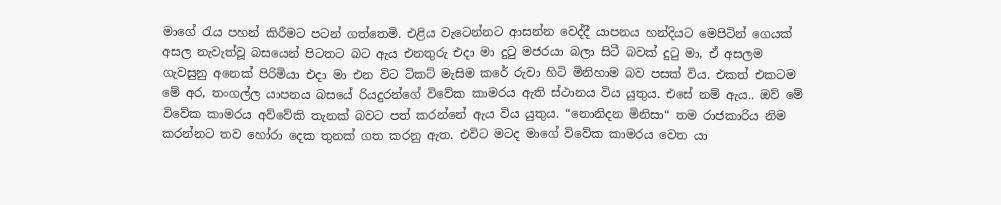මාගේ රැය පහන් කිරීමට පටන් ගත්තෙමි. එළිය වැටෙන්නට ආසන්න වෙද්දී යාපනය හන්දියට මෙපිටින් ගෙයක් අසල නැවැත්වූ බසයෙන් පිටතට බට ඇය එනතුරු එදා මා දුටු මජරයා බලා සිටී බවක් දුටු මා, ඒ අසලම ගැවසුනු අනෙක් පිරිමියා එදා මා එන විට ටිකට් මැසිම කරේ රුවා හිටි මිනිහාම බව පසක් විය. එකත් එකටම මේ අර, තංගල්ල යාපනය බසයේ රියදුරන්ගේ විවේක කාමරය ඇති ස්ථානය විය යුතුය. එසේ නම් ඇය.. ඔව් මේ විවේක කාමරය අව්වේකි තැනක් බවට පත් කරන්නේ ඇය විය යුතුය. “නොනිදන මිනිසා“ තම රාජකාරිය නිම කරන්නට තව හෝරා දෙක තුනක් ගත කරනු ඇත. එවිට මටද මාගේ විවේක කාමරය වෙත යා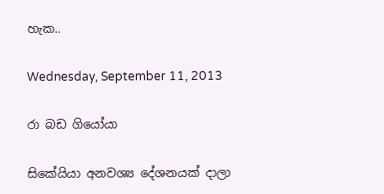හැක..

Wednesday, September 11, 2013

රා බඩ ගියෝයා

සිකේයියා අනවශ්‍ය දේශනයක් දාලා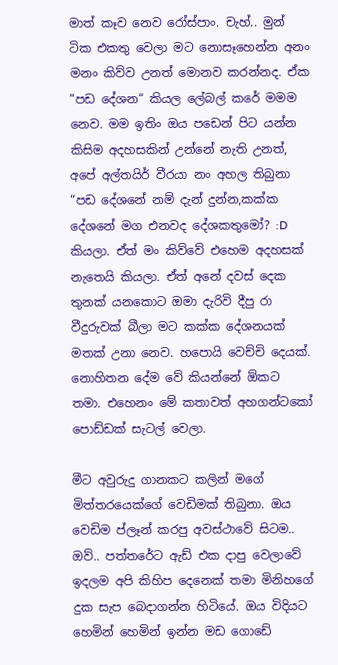මාත් කෑව නෙව රෝස්පාං. චැහ්.. මුන් ටික එකතු වෙලා මට නොසෑහෙන්න අනං මනං කිව්ව උනත් මොනව කරන්නද. ඒක “පඩ දේශන“ කියල ලේබල් කරේ මමම නෙව. මම ඉතිං ඔය පඩෙන් පිට යන්න කිසිම අදහසකින් උන්නේ නැති උනත්, අපේ අල්තයිර් වීරයා නං අහල තිබුනා “පඩ දේශනේ නම් දැන් දුන්න,කක්ක දේශනේ මග එනවද දේශකතුමෝ? :D කියලා. ඒත් මං කිව්වේ එහෙම අදහසක් නැතෙයි කියලා. ඒත් අනේ දවස් දෙක තුනක් යනකොට ඔමා දැරිවි දීපු රා වීදුරුවක් බීලා මට කක්ක දේශනයක් මතක් උනා නෙව. හපොයි වෙච්චි දෙයක්. නොහිතන දේම වේ කියන්නේ ඕකට තමා. එහෙනං මේ කතාවත් අහගන්ටකෝ පොඩ්ඩක් සැටල් වෙලා.

මීට අවුරුදු ගානකට කලින් මගේ මිත්තරයෙක්ගේ වෙඩිමක් තිබුනා. ඔය වෙඩිම ප්ලෑන් කරපු අවස්ථාවේ සිටම.. ඔව්.. පත්තරේට ඇඩ් එක දාපු වෙලාවේ ඉදලම අපි කිහිප දෙනෙක් තමා මිනිහගේ දුක සැප බෙදාගන්න හිටියේ. ඔය විදියට හෙමින් හෙමින් ඉන්න මඩ ගොඩේ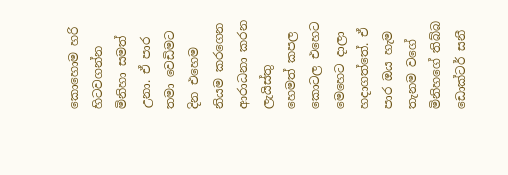කොහොම හරි හිටවගන්න මිනිහා සමත් උනා. ඒ පාර තමා වෙඩිමට දින එහෙම නියම කරගෙන ආරාධනා කරන ලැයිස්තු හෙමත් කපල කොටල එහෙට මෙහෙට දාලා හදාගත්තේ. ඒ පාර ඔය හැම තැනම වගේ මිනිහගේ තිබ්බ ඩොක්ටර් සනී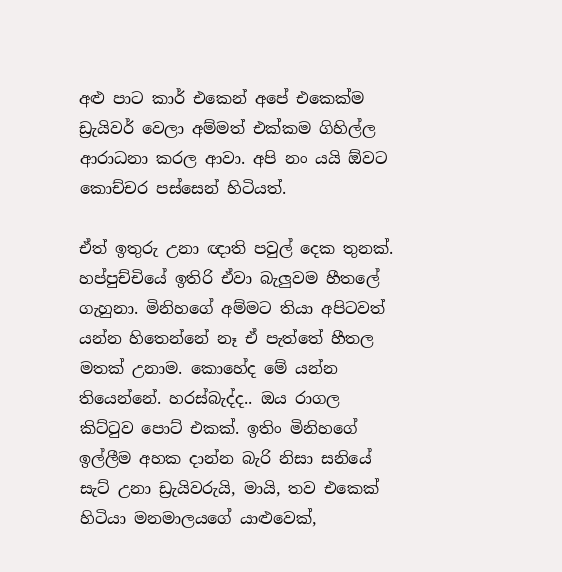අළු පාට කාර් එකෙන් අපේ එකෙක්ම ඩ්‍රැයිවර් වෙලා අම්මත් එක්කම ගිහිල්ල ආරාධනා කරල ආවා. අපි නං යයි ඕවට කොච්චර පස්සෙන් හිටියත්.

ඒත් ඉතුරු උනා ඥාති පවුල් දෙක තුනක්. හප්පුච්චියේ ඉතිරි ඒවා බැලුවම හීතලේ ගැහුනා. මිනිහගේ අම්මට තියා අපිටවත් යන්න හිතෙන්නේ නෑ ඒ පැත්තේ හීතල මතක් උනාම. කොහේද මේ යන්න තියෙන්නේ. හරස්බැද්ද.. ඔය රාගල කිට්ටුව පොට් එකක්. ඉතිං මිනිහගේ ඉල්ලීම අහක දාන්න බැරි නිසා සනියේ සැට් උනා ඩ්‍රැයිවරුයි, මායි, තව එකෙක් හිටියා මනමාලයගේ යාළුවෙක්,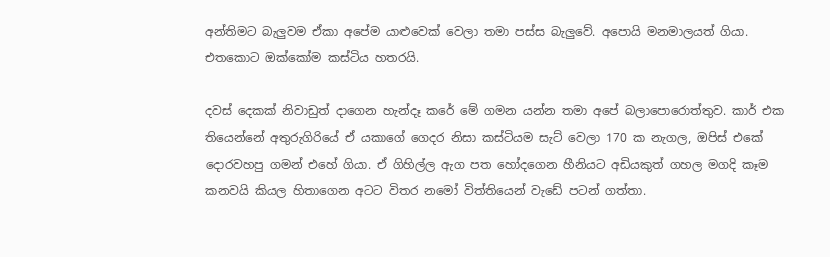අන්තිමට බැලුවම ඒකා අපේම යාළුවෙක් වෙලා තමා පස්ස බැලුවේ. අපොයි මනමාලයත් ගියා. එතකොට ඔක්කෝම කස්ටිය හතරයි.

දවස් දෙකක් නිවාඩුත් දාගෙන හැන්දෑ කරේ මේ ගමන යන්න තමා අපේ බලාපොරොත්තුව. කාර් එක තියෙන්නේ අතුරුගිරියේ ඒ යකාගේ ගෙදර නිසා කස්ටියම සැට් වෙලා 170 ක නැගල, ඔපිස් එකේ දොරවහපු ගමන් එහේ ගියා. ඒ ගිහිල්ල ඇග පත හෝදගෙන හීනියට අඩියකුත් ගහල මගදි කෑම කනවයි කියල හිතාගෙන අටට විතර නමෝ විත්තියෙන් වැඩේ පටන් ගත්තා.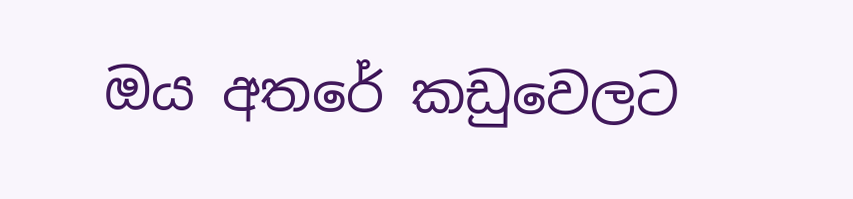ඔය අතරේ කඩුවෙලට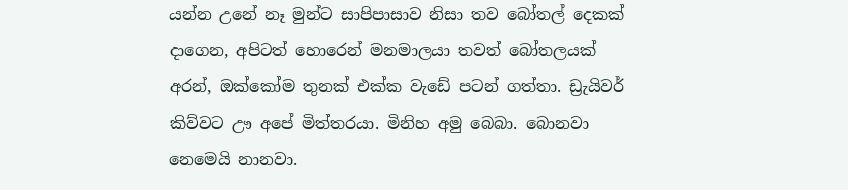යන්න උනේ නෑ මුන්ට සාපිපාසාව නිසා තව බෝතල් දෙකක් දාගෙන, අපිටත් හොරෙන් මනමාලයා තවත් බෝතලයක් අරන්, ඔක්කෝම තුනක් එක්ක වැඩේ පටන් ගත්තා. ඩ්‍රැයිවර් කිව්වට ඌ අපේ මිත්තරයා. මිනිහ අමු බෙබා. බොනවා නෙමෙයි නානවා.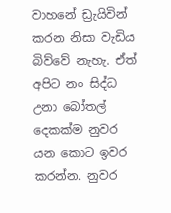වාහනේ ඩ්‍රැයිවින් කරන නිසා වැඩිය බිව්වේ නැහැ. ඒත් අපිට නං සිද්ධ උනා බෝතල් දෙකක්ම නුවර යන කොට ඉවර කරන්න. නුවර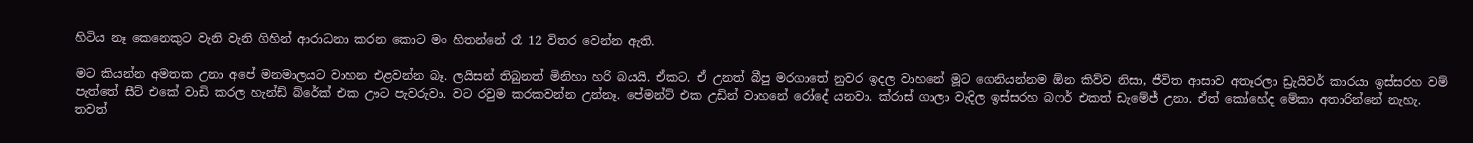හිටිය නෑ කෙනෙකුට වැනි වැනි ගිහින් ආරාධනා කරන කොට මං හිතන්නේ රෑ 12 විතර වෙන්න ඇති.

මට කියන්න අමතක උනා අපේ මනමාලයට වාහන එළවන්න බෑ. ලයිසන් තිබුනත් මිනිහා හරි බයයි. ඒකට. ඒ උනත් බීපු මරගාතේ නුවර ඉදල වාහනේ මූට ගෙනියන්නම ඕන කිව්ව නිසා, ජීවිත ආසාව අතෑරලා ඩ්‍රැයිවර් කාරයා ඉස්සරහ වම් පැත්තේ සීට් එකේ වාඩි කරල හැන්ඩ් බ්රේක් එක ඌට පැවරුවා. වට රවුම කරකවන්න උන්නෑ. පේමන්ට් එක උඩින් වාහනේ රෝදේ යනවා. ක්රාස් ගාලා වැදිල ඉස්සරහ බෆර් එකත් ඩැමේජ් උනා. ඒත් කෝහේද මේකා අතාරින්නේ නැහැ. තවත්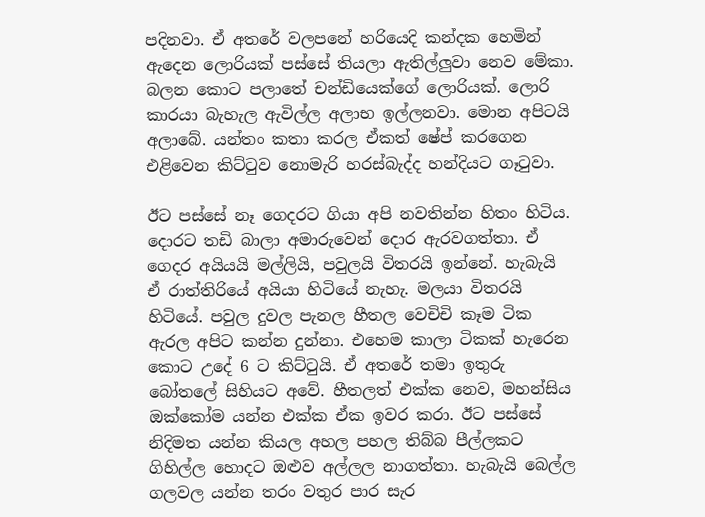පදිනවා. ඒ අතරේ වලපනේ හරියෙදි කන්දක හෙමින් ඇදෙන ලොරියක් පස්සේ තියලා ඇතිල්ලුවා නෙව මේකා. බලන කොට පලාතේ චන්ඩියෙක්ගේ ලොරියක්. ලොරි කාරයා බැහැල ඇවිල්ල අලාභ ඉල්ලනවා. මොන අපිටයි අලාබේ. යන්තං කතා කරල ඒකත් ෂේප් කරගෙන එළිවෙන කිට්ටුව නොමැරි හරස්බැද්ද හන්දියට ගෑටුවා.

ඊට පස්සේ නෑ ගෙදරට ගියා අපි නවතින්න හිතං හිටිය. දොරට තඩි බාලා අමාරුවෙන් දොර ඇරවගත්තා. ඒ ගෙදර අයියයි මල්ලියි, පවුලයි විතරයි ඉන්නේ. හැබැයි ඒ රාත්තිරියේ අයියා හිටියේ නැහැ. මලයා විතරයි හිටියේ. පවුල දුවල පැනල හීතල වෙචිචි කෑම ටික ඇරල අපිට කන්න දුන්නා. එහෙම කාලා ටිකක් හැරෙන කොට උදේ 6 ට කිට්ටුයි. ඒ අතරේ තමා ඉතුරු බෝතලේ සිහියට අවේ. හීතලත් එක්ක නෙව, මහන්සිය ඔක්කෝම යන්න එක්ක ඒක ඉවර කරා. ඊට පස්සේ නිදිමත යන්න කියල අහල පහල තිබ්බ පීල්ලකට ගිහිල්ල හොදට ඔළුව අල්ලල නාගත්තා. හැබැයි බෙල්ල ගලවල යන්න තරං වතුර පාර සැර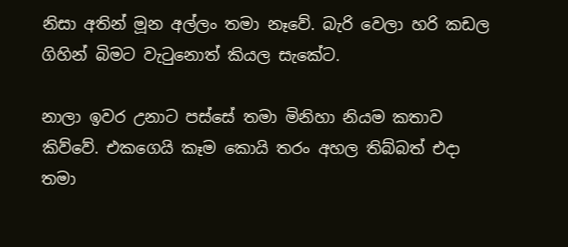නිසා අතින් මූන අල්ලං තමා නෑවේ. බැරි වෙලා හරි කඩල ගිහින් බිමට වැටුනොත් කියල සැකේට.

නාලා ඉවර උනාට පස්සේ තමා මිනිහා නියම කතාව කිව්වේ. එකගෙයි කෑම කොයි තරං අහල තිබ්බත් එදා තමා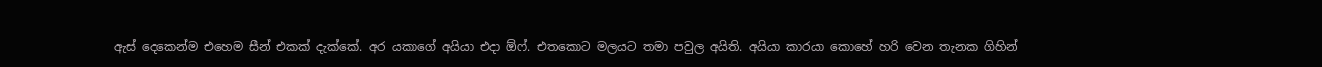ඇස් දෙකෙන්ම එහෙම සීන් එකක් දැක්කේ. අර යකාගේ අයියා එදා ඕෆ්. එතකොට මලයට තමා පවුල අයිති. අයියා කාරයා කොහේ හරි වෙන තැනක ගිහින්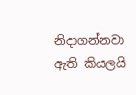නිදාගන්නවා ඇති කියලයි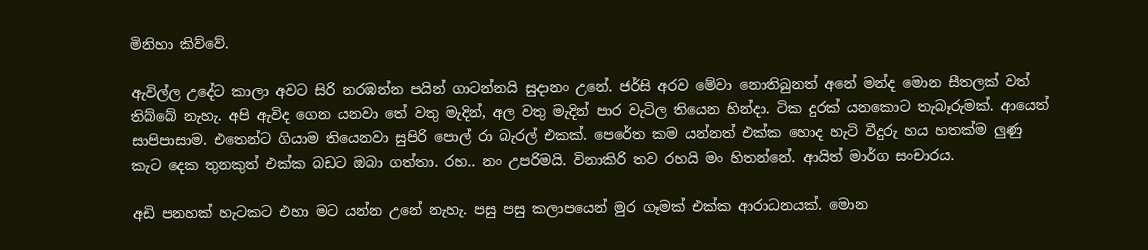මිනිහා කිව්වේ.

ඇවිල්ල උදේට කාලා අවට සිරි නරඹන්න පයින් ගාටන්නයි සුදානං උනේ. ජර්සි අරව මේවා නොතිබුනත් අනේ මන්ද මොන සීතලක් වත් තිබ්බේ නැහැ. අපි ඇවිද ගෙන යනවා තේ වතු මැදින්, අල වතු මැදින් පාර වැටිල තියෙන හින්දා. ටික දුරක් යනකොට තැබෑරුමක්. ආයෙත් සාපිපාසාම. එතෙන්ට ගියාම තියෙනවා සුපිරි පොල් රා බැරල් එකක්. පෙරේත කම යන්නත් එක්ක හොද හැටි වීදුරු හය හතක්ම ලුණු කැට දෙක තුනකුත් එක්ක බඩට ඔබා ගත්තා. රහ.. නං උපරිමයි. විනාකිරි තව රහයි මං හිතන්නේ. ආයිත් මාර්ග සංචාරය.

අඩි පනහක් හැටකට එහා මට යන්න උනේ නැහැ. පසු පසු කලාපයෙන් මුර ගෑමක් එක්ක ආරාධනයක්. මොන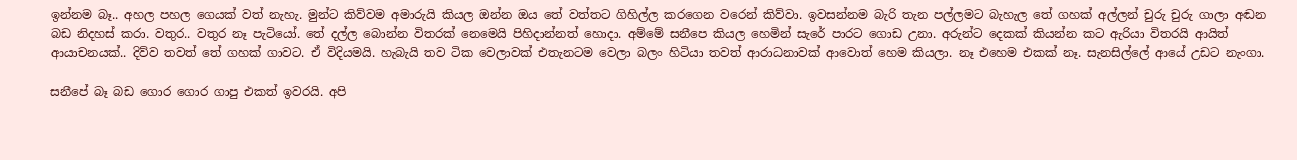ඉන්නම බෑ.. අහල පහල ගෙයක් වත් නැහැ. මුන්ට කිව්වම අමාරුයි කියල ඔන්න ඔය තේ වත්තට ගිහිල්ල කරගෙන වරෙන් කිව්වා. ඉවසන්නම බැරි තැන පල්ලමට බැහැල තේ ගහක් අල්ලන් චුරු චුරු ගාලා අඬන බඩ නිදහස් කරා. වතුර.. වතුර නෑ පැටියෝ. තේ දල්ල බොන්න විතරක් නෙමෙයි පිහිදාන්නත් හොදා. අම්මේ සනීපෙ කියල හෙමින් සැරේ පාරට ගොඩ උනා. අරුන්ට දෙකක් කියන්න කට ඇරියා විතරයි ආයිත් ආයාචනයක්.. දිව්ව තවත් තේ ගහක් ගාවට. ඒ විදියමයි. හැබැයි තව ටික වෙලාවක් එතැනටම වෙලා බලං හිටියා තවත් ආරාධනාවක් ආවොත් හෙම කියලා. නෑ එහෙම එකක් නෑ. සැනසිල්ලේ ආයේ උඩට නැංගා.

සනීපේ බෑ බඩ ගොර ගොර ගාපු එකත් ඉවරයි. අපි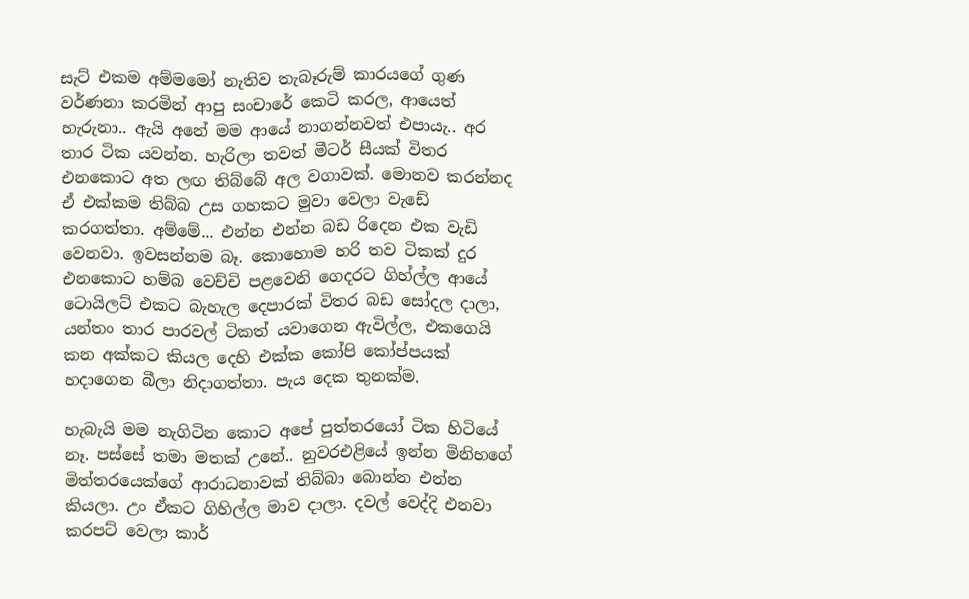සැට් එකම අම්මමෝ නැතිව තැබෑරුම් කාරයගේ ගුණ වර්ණනා කරමින් ආපු සංචාරේ කෙටි කරල, ආයෙත් හැරුනා.. ඇයි අනේ මම ආයේ නාගන්නවත් එපායැ.. අර තාර ටික යවන්න. හැරිලා තවත් මීටර් සීයක් විතර එනකොට අත ලඟ තිබ්බේ අල වගාවක්. මොනව කරන්නද ඒ එක්කම තිබ්බ උස ගහකට මුවා වෙලා වැඩේ කරගත්තා. අම්මේ... එන්න එන්න බඩ රිදෙන එක වැඩි වෙනවා. ඉවසන්නම බෑ. කොහොම හරි තව ටිකක් දුර එනකොට හම්බ වෙච්චි පළවෙනි ගෙදරට ගිහ්ල්ල ආයේ ටොයිලට් එකට බැහැල දෙපාරක් විතර බඩ සෝදල දාලා, යන්තං තාර පාරවල් ටිකත් යවාගෙන ඇවිල්ල, එකගෙයි කන අක්කට කියල දෙහි එක්ක කෝපි කෝප්පයක් හදාගෙන බීලා නිදාගත්තා. පැය දෙක තුනක්ම.

හැබැයි මම නැගිටින කොට අපේ පුත්තරයෝ ටික හිටියේ නෑ. පස්සේ තමා මතක් උනේ.. නුවරඑළියේ ඉන්න මිනිහගේ මිත්තරයෙක්ගේ ආරාධනාවක් තිබ්බා බොන්න එන්න කියලා. උං ඒකට ගිහිල්ල මාව දාලා. දවල් වෙද්දි එනවා කරපට් වෙලා කාර්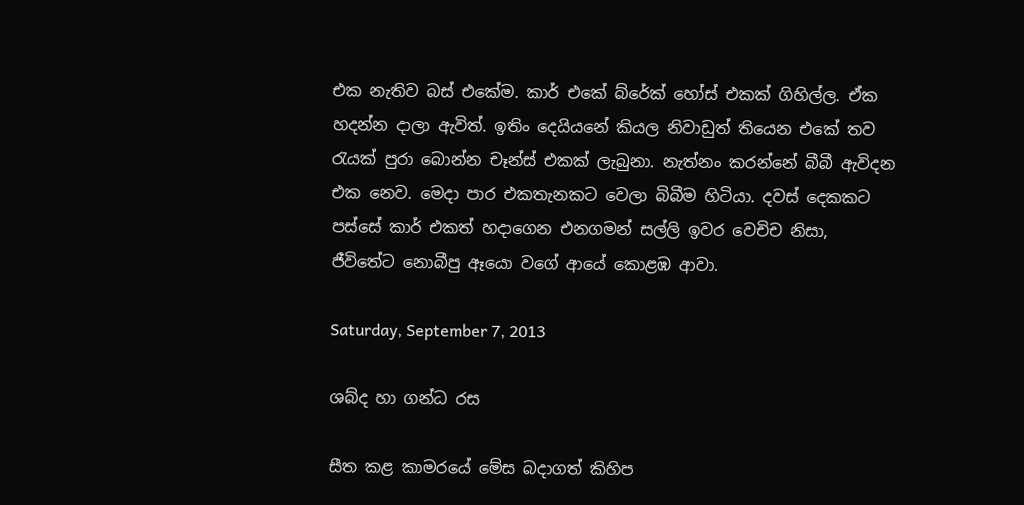එක නැතිව බස් එකේම. කාර් එකේ බ්රේක් හෝස් එකක් ගිහිල්ල. ඒක හදන්න දාලා ඇවිත්. ඉතිං දෙයියනේ කියල නිවාඩුත් තියෙන එකේ තව රැයක් පුරා බොන්න චෑන්ස් එකක් ලැබුනා. නැත්නං කරන්නේ බීබී ඇවිදන එක නෙව. මෙදා පාර එකතැනකට වෙලා බිබීම හිටියා. දවස් දෙකකට පස්සේ කාර් එකත් හදාගෙන එනගමන් සල්ලි ඉවර වෙචිච නිසා, ජීවිතේට නොබීපු ඈයො වගේ ආයේ කොළඹ ආවා.

Saturday, September 7, 2013

ශබ්ද හා ගන්ධ රස

සීත කළ කාමරයේ මේස බදාගත් කිහිප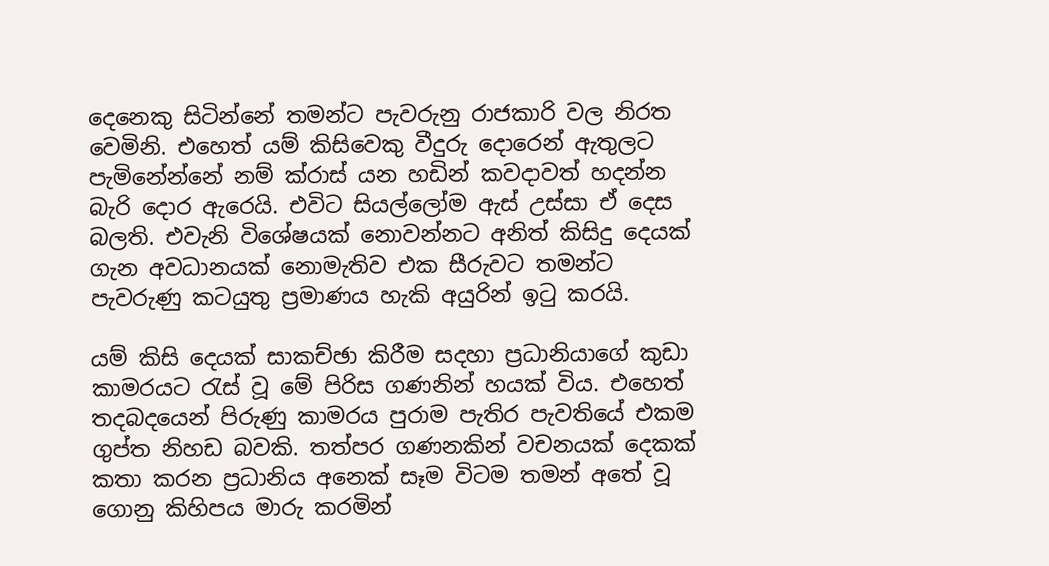දෙනෙකු සිටින්නේ තමන්ට පැවරුනු රාජකාරි වල නිරත වෙමිනි. එහෙත් යම් කිසිවෙකු වීදුරු දොරෙන් ඇතුලට පැමිනේන්නේ නම් ක්රාස් යන හඩින් කවදාවත් හදන්න බැරි දොර ඇරෙයි. එවිට සියල්ලෝම ඇස් උස්සා ඒ දෙස බලති. එවැනි විශේෂයක් නොවන්නට අනිත් කිසිදු දෙයක් ගැන අවධානයක් නොමැතිව එක සීරුවට තමන්ට පැවරුණු කටයුතු ප්‍රමාණය හැකි අයුරින් ඉටු කරයි.

යම් කිසි දෙයක් සාකච්ඡා කිරීම සදහා ප්‍රධානියාගේ කුඩා කාමරයට රැස් වූ මේ පිරිස ගණනින් හයක් විය. එහෙත් තදබදයෙන් පිරුණු කාමරය පුරාම පැතිර පැවතියේ එකම ගුප්ත නිහඩ බවකි. තත්පර ගණනකින් වචනයක් දෙකක් කතා කරන ප්‍රධානිය අනෙක් සෑම විටම තමන් අතේ වූ ගොනු කිහිපය මාරු කරමින්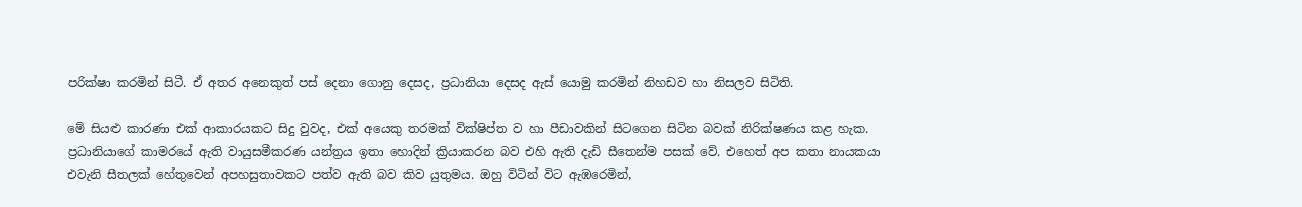පරික්ෂා කරමින් සිටී. ඒ අතර අනෙකුත් පස් දෙනා ගොනු දෙසද, ප්‍රධානියා දෙසද ඇස් යොමු කරමින් නිහඩව හා නිසලව සිටිති.

මේ සියළු කාරණා එක් ආකාරයකට සිදු වුවද, එක් අයෙකු තරමක් වික්ෂිප්ත ව හා පීඩාවකින් සිටගෙන සිටින බවක් නිරික්ෂණය කළ හැක. ප්‍රධානියාගේ කාමරයේ ඇති වායුසමීකරණ යන්ත්‍රය ඉතා හොදින් ක්‍රියාකරන බව එහි ඇති දැඩි සීතෙන්ම පසක් වේ. එහෙත් අප කතා නායකයා එවැනි සීතලක් හේතුවෙන් අපහසුතාවකට පත්ව ඇති බව කිව යුතුමය. ඔහු විටින් විට ඇඹරෙමින්,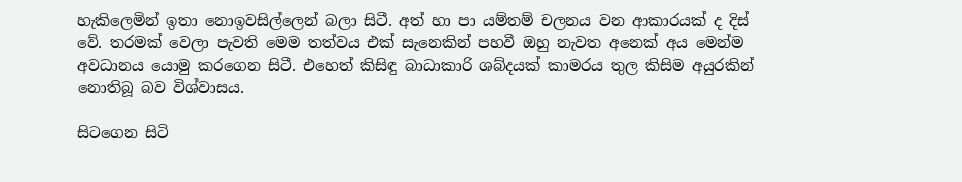හැකිලෙමින් ඉතා නොඉවසිල්ලෙන් බලා සිටී. අත් හා පා යම්තම් චලනය වන ආකාරයක් ද දිස් වේ. තරමක් වෙලා පැවති මෙම තත්වය එක් සැනෙකින් පහවී ඔහු නැවත අනෙක් අය මෙන්ම අවධානය යොමු කරගෙන සිටී. එහෙත් කිසිඳු බාධාකාරි ශබ්දයක් කාමරය තුල කිසිම අයුරකින් නොතිබූ බව විශ්වාසය.

සිටගෙන සිටි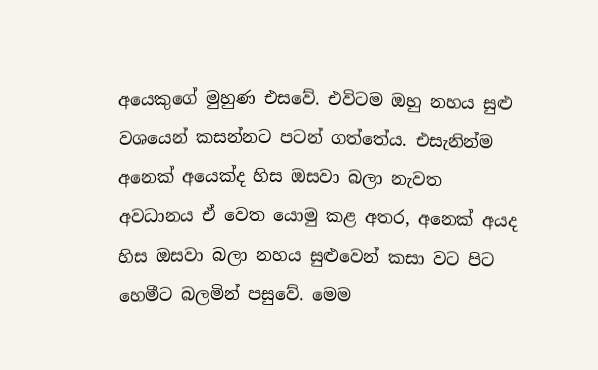අයෙකුගේ මුහුණ එසවේ. එවිටම ඔහු නහය සුළු වශයෙන් කසන්නට පටන් ගත්තේය. එසැනින්ම අනෙක් අයෙක්ද හිස ඔසවා බලා නැවත අවධානය ඒ වෙත යොමු කළ අතර, අනෙක් අයද හිස ඔසවා බලා නහය සුළුවෙන් කසා වට පිට හෙමීට බලමින් පසුවේ. මෙම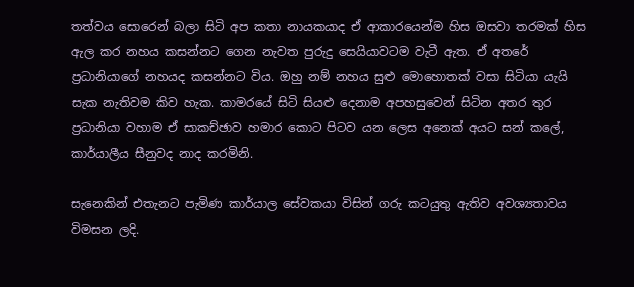තත්වය සොරෙන් බලා සිටි අප කතා නායකයාද ඒ ආකාරයෙන්ම හිස ඔසවා තරමක් හිස ඇල කර නහය කසන්නට ගෙන නැවත පුරුදු සෙයියාවටම වැටී ඇත. ඒ අතරේ ප්‍රධානියාගේ නහයද කසන්නට විය. ඔහු නම් නහය සුළු මොහොතක් වසා සිටියා යැයි සැක නැතිවම කිව හැක. කාමරයේ සිටි සියළු දෙනාම අපහසුවෙන් සිටින අතර තුර ප්‍රධානියා වහාම ඒ සාකච්ඡාව හමාර කොට පිටව යන ලෙස අනෙක් අයට සන් කලේ, කාර්යාලීය සීනුවද නාද කරමිනි.

සැනෙකින් එතැනට පැමිණ කාර්යාල සේවකයා විසින් ගරු කටයුතු ඇතිව අවශ්‍යතාවය විමසන ලදි.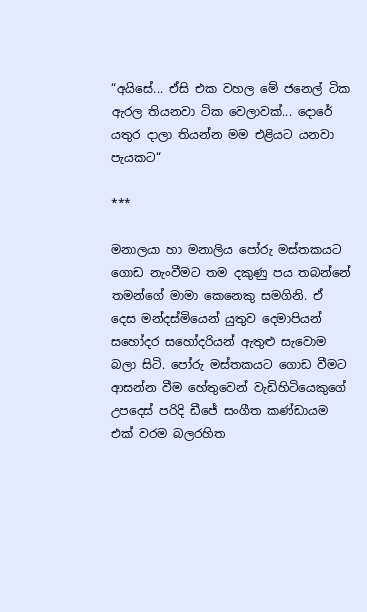“අයිසේ... ඒසි එක වහල මේ ජනෙල් ටික ඇරල තියනවා ටික වෙලාවක්... දොරේ යතුර දාලා තියන්න මම එළියට යනවා පැයකට“

***

මනාලයා හා මනාලිය පෝරු මස්තකයට ගොඩ නැංවීමට තම දකුණු පය තබන්නේ තමන්ගේ මාමා කෙනෙකු සමගිනි. ඒ දෙස මන්දස්මියෙන් යුතුව දෙමාපියන් සහෝදර සහෝදරියන් ඇතුළු සැවොම බලා සිටි. පෝරු මස්තකයට ගොඩ වීමට ආසන්න වීම හේතුවෙන් වැඩිහිටියෙකුගේ උපදෙස් පරිදි ඩීජේ සංගීත කණ්ඩායම එක් වරම බලරහිත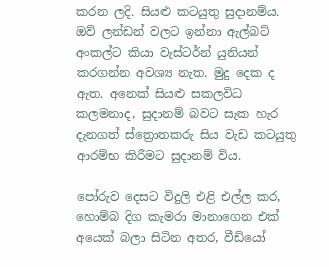කරන ලදි. සියළු කටයුතු සුදානම්ය. ඔව් ලන්ඩන් වලට ඉන්නා ඇල්බට් අංකල්ට කියා වැස්ටර්න් යුනියන් කරගන්න අවශ්‍ය නැත. මුදු දෙක ද ඇත. අනෙක් සියළු සකලවිධ කලමනාද, සුදානම් බවට සැක හැර දැනගත් ස්ත්‍රොතකරු සිය වැඩ කටයුතු ආරම්භ කිරීමට සුදානම් විය.

පෝරුව දෙසට විදුලි එළි එල්ල කර, හොම්බ දිග කැමරා මානාගෙන එක් අයෙක් බලා සිටින අතර, වීඩියෝ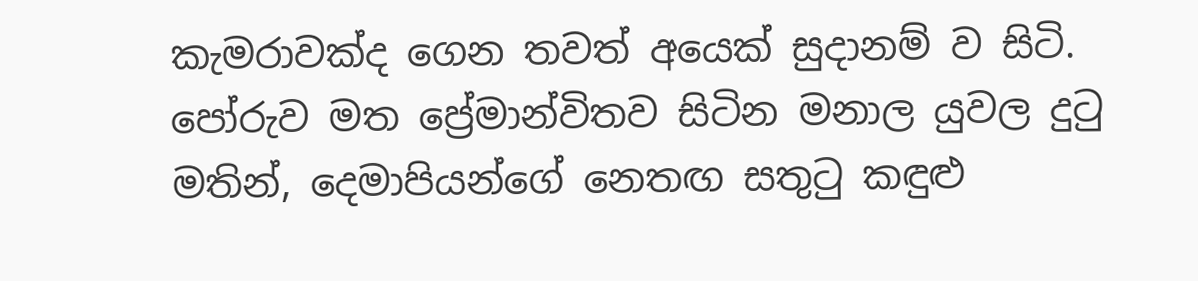කැමරාවක්ද ගෙන තවත් අයෙක් සුදානම් ව සිටි. පෝරුව මත ප්‍රේමාන්විතව සිටින මනාල යුවල දුටු මතින්, දෙමාපියන්ගේ නෙතඟ සතුටු කඳුළු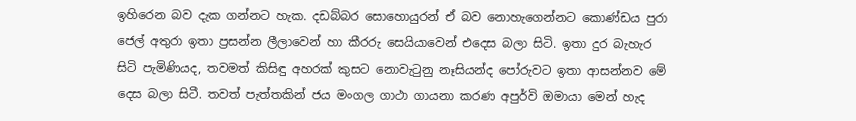ඉහිරෙන බව දැක ගන්නට හැක. දඩබ්බර සොහොයුරන් ඒ බව නොහැගෙන්නට කොණ්ඩය පුරා ජෙල් අතුරා ඉතා ප්‍රසන්න ලීලාවෙන් හා කීරරු සෙයියාවෙන් එදෙස බලා සිටි. ඉතා දුර බැහැර සිටි පැමිණියද, තවමත් කිසිඳු අහරක් කුසට නොවැටුනු නෑසියන්ද පෝරුවට ඉතා ආසන්නව මේ දෙස බලා සිටී. තවත් පැත්තකින් ජය මංගල ගාථා ගායනා කරණ අපුර්වි ඔමායා මෙන් හැද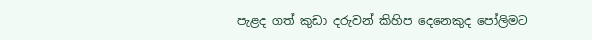පැළද ගත් කුඩා දරුවන් කිහිප දෙනෙකුද පෝලිමට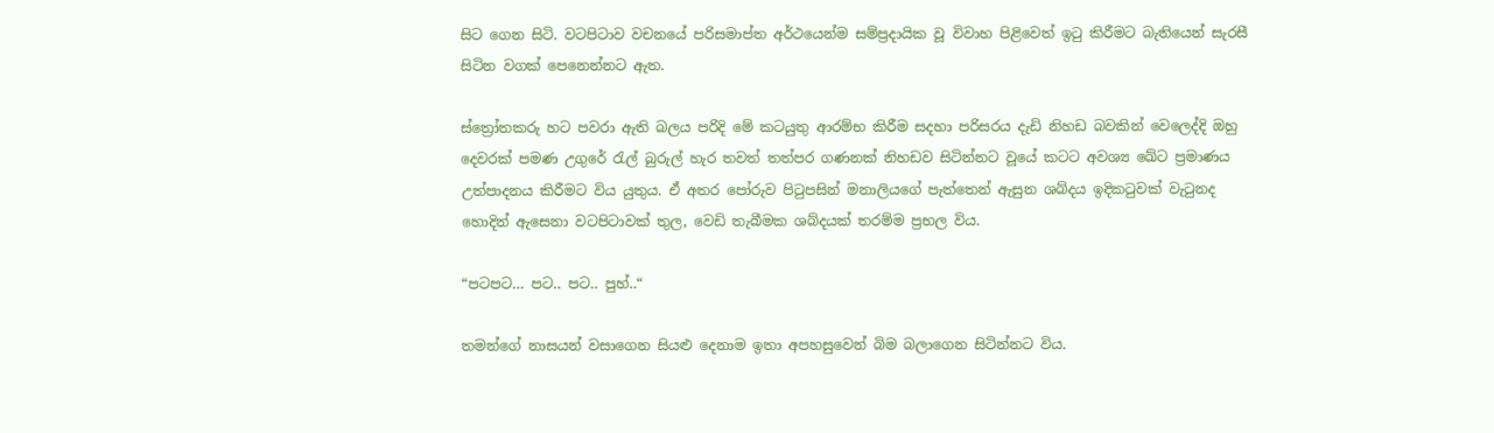සිට ගෙන සිටි. වටපිටාව වචනයේ පරිසමාප්ත අර්ථයෙන්ම සම්ප්‍රදායික වූ විවාහ පිළිවෙත් ඉටු කිරීමට බැතියෙන් සැරසී සිටින වගක් පෙනෙන්නට ඇත.

ස්ත්‍රෝතකරු හට පවරා ඇති බලය පරිදි මේ කටයුතු ආරම්භ කිරීම සදහා පරිසරය දැඩි නිහඩ බවකින් වෙලෙද්දි ඔහු දෙවරක් පමණ උගුරේ රැල් බුරුල් හැර තවත් තත්පර ගණනක් නිහඩව සිටින්නට වූයේ කටට අවශ්‍ය ඛේට ප්‍රමාණය උත්පාදනය කිරීමට විය යුතුය. ඒ අතර පෝරුව පිටුපසින් මනාලියගේ පැත්තෙන් ඇසුන ශබ්දය ඉදිකටුවක් වැටුනද හොදින් ඇසෙනා වටපිටාවක් තුල, වෙඩි තැබීමක ශබ්දයක් තරම්ම ප්‍රභල විය.

“පටපට... පට.. පට.. පුහ්..“

තමන්ගේ නාසයන් වසාගෙන සියළු දෙනාම ඉතා අපහසුවෙන් බිම බලාගෙන සිටින්නට විය.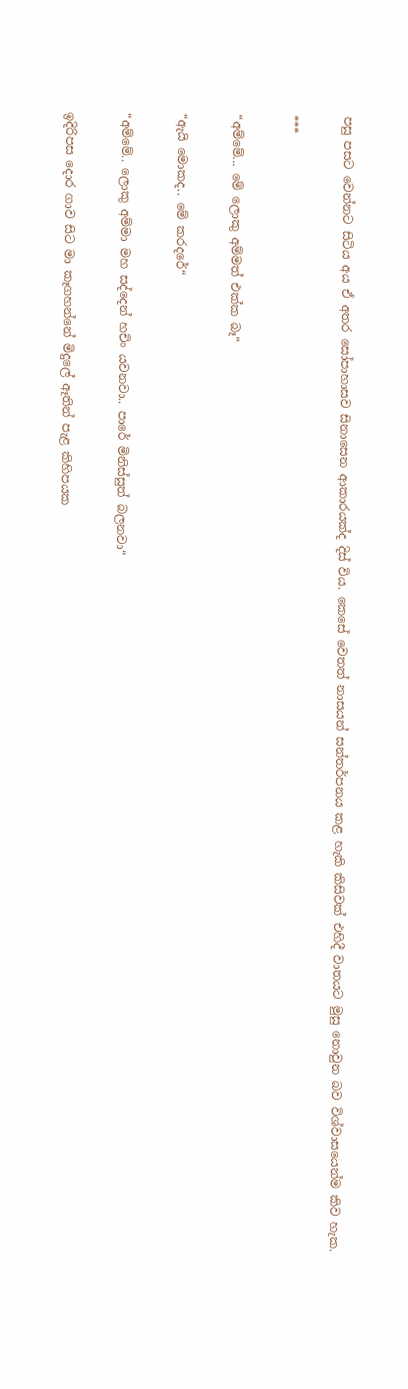පසු පසට වෙන්නට සිටිය අය ඒ අතර සෝපාහාසව සිනාසෙන ආකාරයක්ද දිස් විය. කෙසේ වෙතත් නාසයන් සන්තර්පනය කළ හැකි කිසිවක් එහිදී වාතයට මුසු නොවුන බව විශ්වාසයෙන්ම කිව හැක.

***

“අම්මේ... මේ ලොකු අම්මත් එක්ක බෑ“

“ඇයි මොකද.. මේ කරදරේ“

“අම්මේ.. ලොකු අම්මා මහ සද්දෙන් හචිං යවනවා.. පාරේ මිනිස්සුත් බලනවා“

ඉදිරිපස දොර ගාව සිට මා කෑගහන්නේ මිදුලේ ඈතින් පැළ කිහිපයක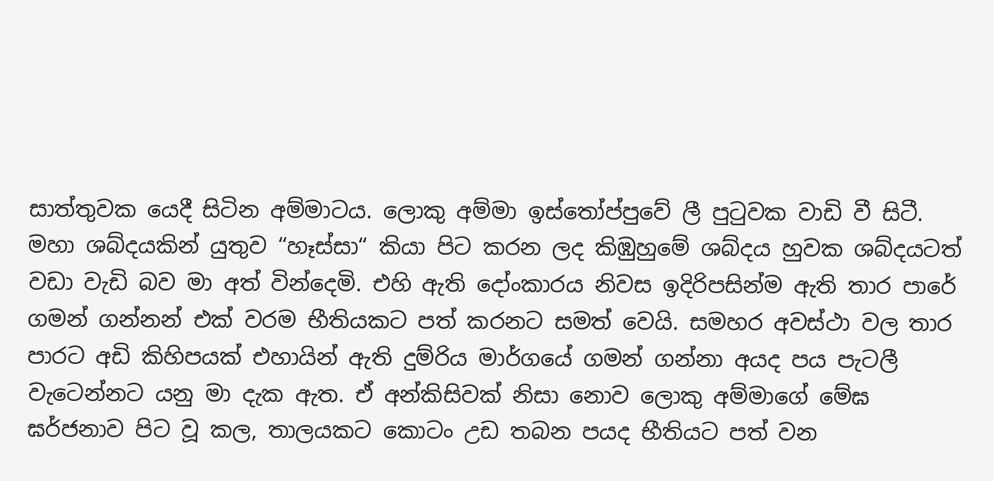සාත්තුවක යෙදී සිටින අම්මාටය. ලොකු අම්මා ඉස්තෝප්පුවේ ලී පුටුවක වාඩි වී සිටී. මහා ශබ්දයකින් යුතුව “හෑස්සා“ කියා පිට කරන ලද කිඹුහුමේ ශබ්දය හුවක ශබ්දයටත් වඩා වැඩි බව මා අත් වින්දෙමි. එහි ඇති දෝංකාරය නිවස ඉදිරිපසින්ම ඇති තාර පාරේ ගමන් ගන්නන් එක් වරම භීතියකට පත් කරනට සමත් වෙයි. සමහර අවස්ථා වල තාර පාරට අඩි කිහිපයක් එහායින් ඇති දුම්රිය මාර්ගයේ ගමන් ගන්නා අයද පය පැටලී වැටෙන්නට යනු මා දැක ඇත. ඒ අන්කිසිවක් නිසා නොව ලොකු අම්මාගේ මේඝ ඝර්ජනාව පිට වූ කල, තාලයකට කොටං උඩ තබන පයද භීතියට පත් වන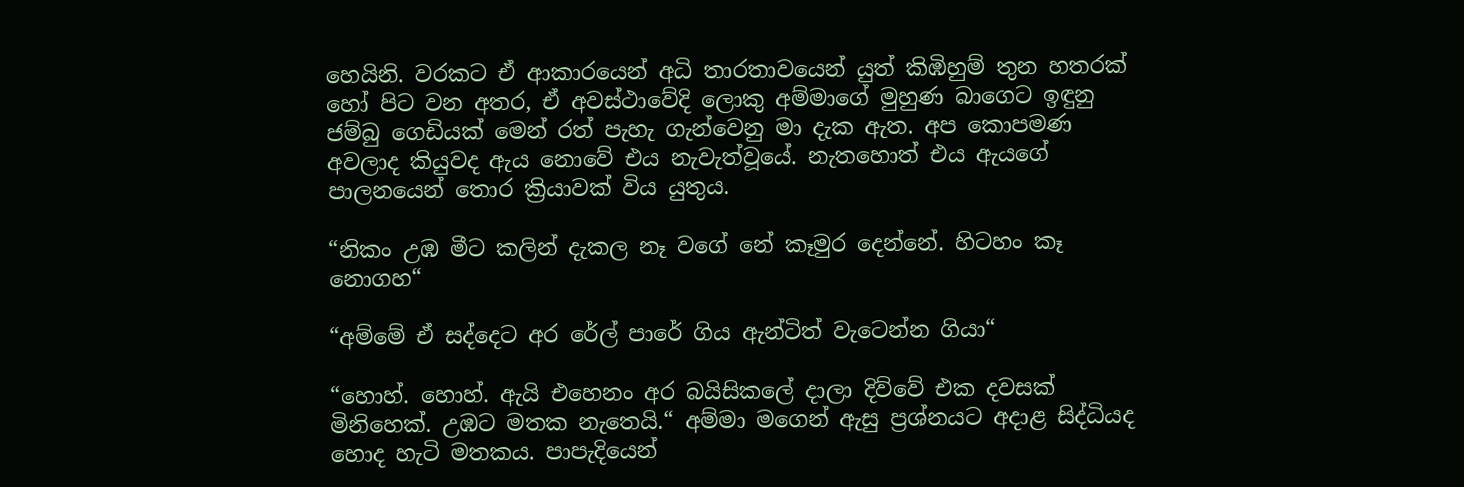හෙයිනි. වරකට ඒ ආකාරයෙන් අධි තාරතාවයෙන් යුත් කිඹිහුම් තුන හතරක් හෝ පිට වන අතර, ඒ අවස්ථාවේදි ලොකු අම්මාගේ මුහුණ බාගෙට ඉඳුනු ජම්බු ගෙඩියක් මෙන් රත් පැහැ ගැන්වෙනු මා දැක ඇත. අප කොපමණ අවලාද කියුවද ඇය නොවේ එය නැවැත්වූයේ. නැතහොත් එය ඇයගේ පාලනයෙන් තොර ක්‍රියාවක් විය යුතුය.

“නිකං උඹ මීට කලින් දැකල නෑ වගේ නේ කෑමුර දෙන්නේ. හිටහං කෑ නොගහ“

“අම්මේ ඒ සද්දෙට අර රේල් පාරේ ගිය ඇන්ටිත් වැටෙන්න ගියා“

“හොහ්. හොහ්. ඇයි එහෙනං අර බයිසිකලේ දාලා දිව්වේ එක දවසක් මිනිහෙක්. උඹට මතක නැතෙයි.“ අම්මා මගෙන් ඇසු ප්‍රශ්නයට අදාළ සිද්ධියද හොද හැටි මතකය. පාපැදියෙන්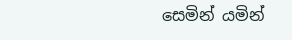සෙමින් යමින්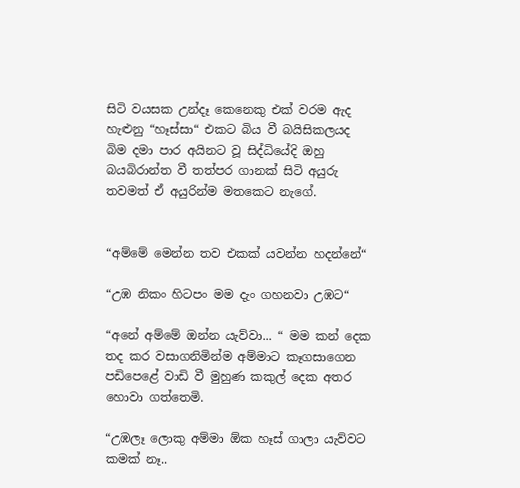සිටි වයසක උන්දෑ කෙනෙකු එක් වරම ඇද හැළුනු “හෑස්සා“ එකට බිය වී බයිසිකලයද බිම දමා පාර අයිනට වූ සිද්ධියේදි ඔහු බයබිරාන්ත වී තත්පර ගානක් සිටි අයුරු තවමත් ඒ අයුරින්ම මතකෙට නැගේ.


“අම්මේ මෙන්න තව එකක් යවන්න හදන්නේ“

“උඹ නිකං හිටපං මම දැං ගහනවා උඹට“

“අනේ අම්මේ ඔන්න යැව්වා... “ මම කන් දෙක තද කර වසාගනිමින්ම අම්මාට කෑගසාගෙන පඩිපෙළේ වාඩි වී මුහුණ කකුල් දෙක අතර හොවා ගත්තෙමි.

“උඹලෑ ලොකු අම්මා ඕක හෑස් ගාලා යැව්වට කමක් නෑ..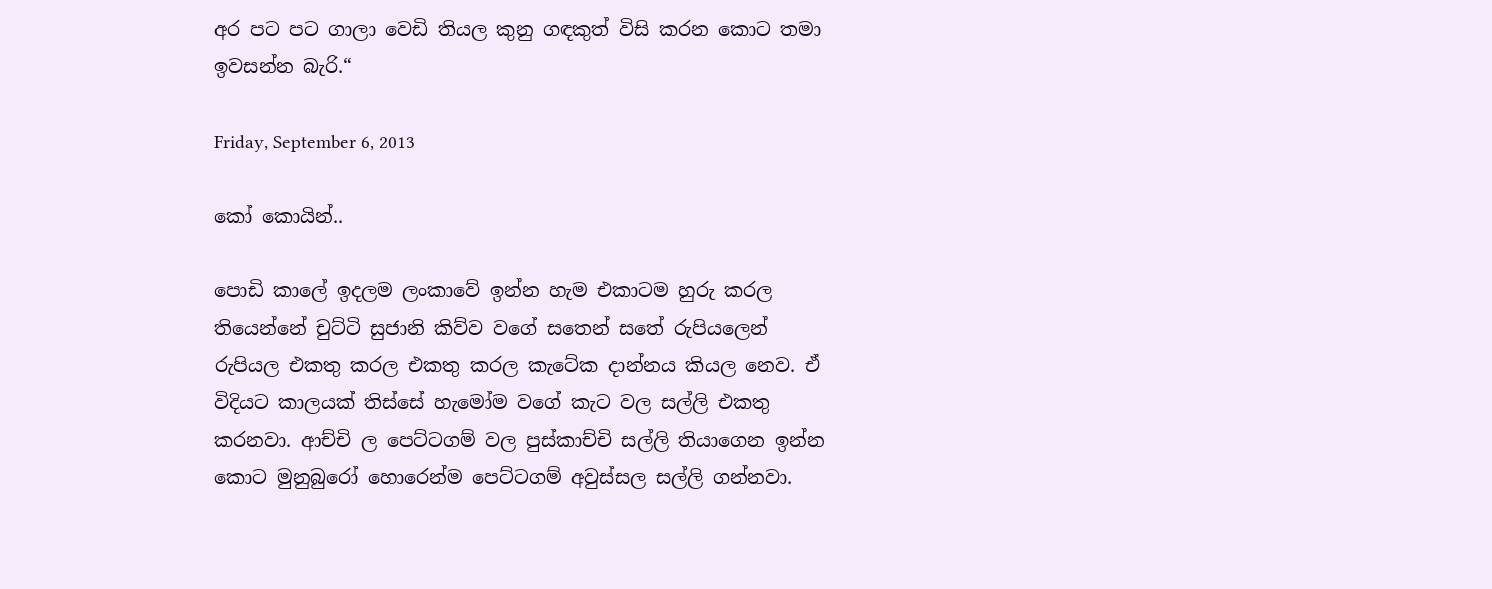අර පට පට ගාලා වෙඩි තියල කුනු ගඳකුත් විසි කරන කොට තමා ඉවසන්න බැරි.“

Friday, September 6, 2013

කෝ කොයින්..

පොඩි කාලේ ඉදලම ලංකාවේ ඉන්න හැම එකාටම හුරු කරල තියෙන්නේ චුට්ටි සුජානි කිව්ව වගේ සතෙන් සතේ රුපියලෙන් රුපියල එකතු කරල එකතු කරල කැටේක දාන්නය කියල නෙව. ඒ විදියට කාලයක් තිස්සේ හැමෝම වගේ කැට වල සල්ලි එකතු කරනවා. ආච්චි ල පෙට්ටගම් වල පුස්කාච්චි සල්ලි තියාගෙන ඉන්න කොට මුනුබුරෝ හොරෙන්ම පෙට්ටගම් අවුස්සල සල්ලි ගන්නවා.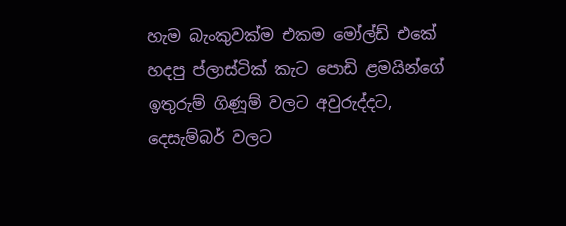හැම බැංකුවක්ම එකම මෝල්ඩ් එකේ හදපු ප්ලාස්ටික් කැට පොඩි ළමයින්ගේ ඉතුරුම් ගිණූම් වලට අවුරුද්දට, දෙසැම්බර් වලට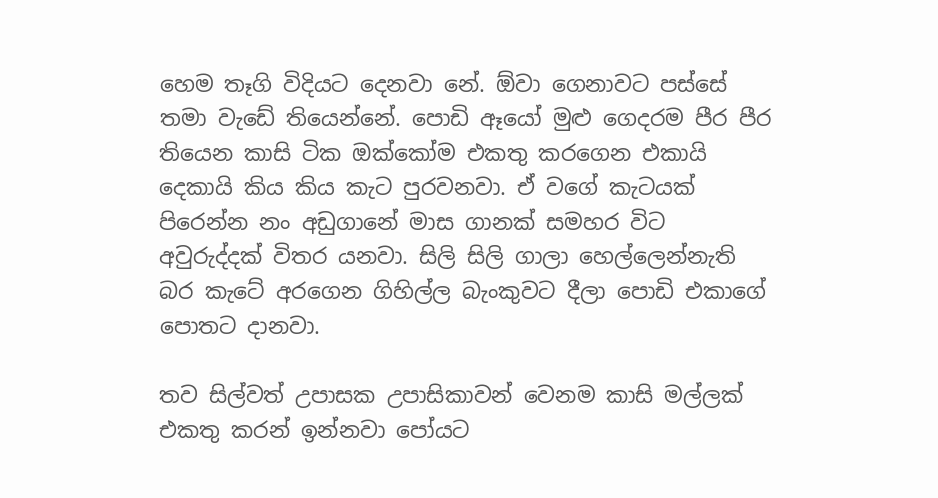හෙම තෑගි විදියට දෙනවා නේ. ඕවා ගෙනාවට පස්සේ තමා වැඩේ තියෙන්නේ. පොඩි ඈයෝ මුළු ගෙදරම පීර පීර තියෙන කාසි ටික ඔක්කෝම එකතු කරගෙන එකායි දෙකායි කිය කිය කැට පුරවනවා. ඒ වගේ කැටයක් පිරෙන්න නං අඩුගානේ මාස ගානක් සමහර විට අවුරුද්දක් විතර යනවා. සිලි සිලි ගාලා හෙල්ලෙන්නැති බර කැටේ අරගෙන ගිහිල්ල බැංකුවට දීලා පොඩි එකාගේ පොතට දානවා.

තව සිල්වත් උපාසක උපාසිකාවන් වෙනම කාසි මල්ලක් එකතු කරන් ඉන්නවා පෝයට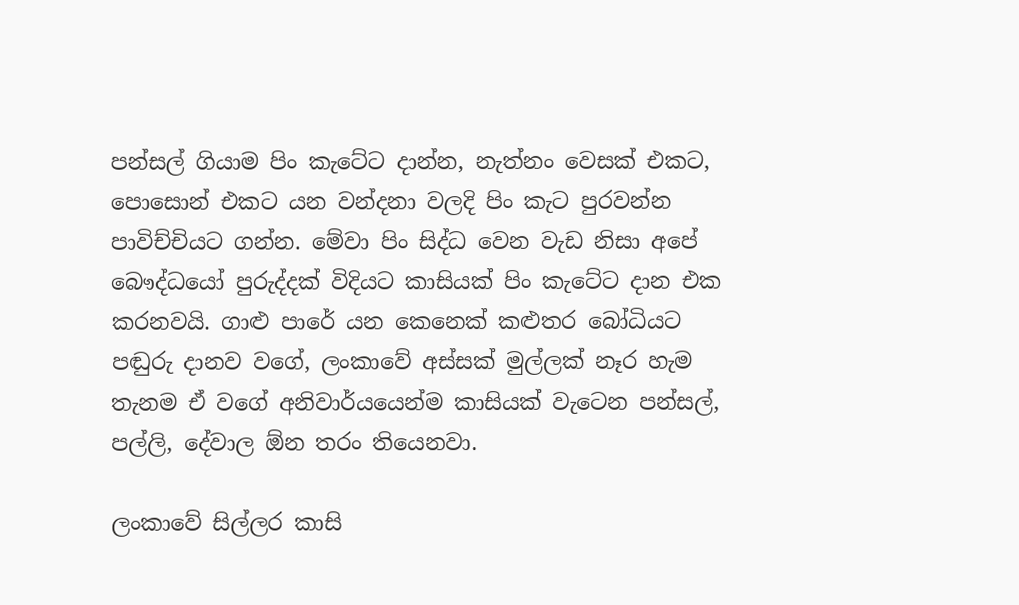පන්සල් ගියාම පිං කැටේට දාන්න, නැත්නං වෙසක් එකට, පොසොන් එකට යන වන්දනා වලදි පිං කැට පුරවන්න පාවිච්චියට ගන්න. මේවා පිං සිද්ධ වෙන වැඩ නිසා අපේ බෞද්ධයෝ පුරුද්දක් විදියට කාසියක් පිං කැටේට දාන එක කරනවයි. ගාළු පාරේ යන කෙනෙක් කළුතර බෝධියට පඬුරු දානව වගේ, ලංකාවේ අස්සක් මුල්ලක් නෑර හැම තැනම ඒ වගේ අනිවාර්යයෙන්ම කාසියක් වැටෙන පන්සල්, පල්ලි, දේවාල ඕන තරං තියෙනවා.

ලංකාවේ සිල්ලර කාසි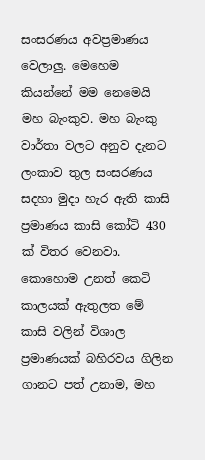සංසරණය අවප්‍රමාණය වෙලාලු. මෙහෙම කියන්නේ මම නෙමෙයි මහ බැංකුව. මහ බැංකු වාර්තා වලට අනුව දැනට ලංකාව තුල සංසරණය සදහා මුදා හැර ඇති කාසි ප්‍රමාණය කාසි කෝටි 430 ක් විතර වෙනවා. කොහොම උනත් කෙටි කාලයක් ඇතුලත මේ කාසි වලින් විශාල ප්‍රමාණයක් බහිරවය ගිලින ගානට පත් උනාම, මහ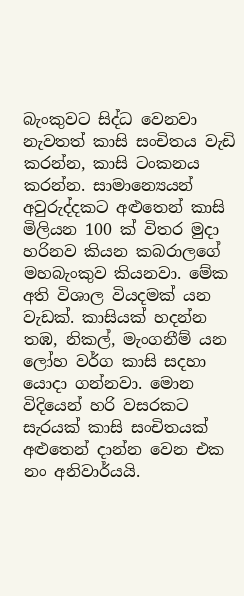බැංකුවට සිද්ධ වෙනවා නැවතත් කාසි සංචිතය වැඩි කරන්න, කාසි ටංකනය කරන්න. සාමාන්‍යෙයන් අවුරුද්දකට අළුතෙන් කාසි මිලියන 100 ක් විතර මුදා හරිනව කියන කබරාලගේ මහබැංකුව කියනවා. මේක අති විශාල වියදමක් යන වැඩක්. කාසියක් හදන්න තඹ, නිකල්, මැංගනීම් යන ලෝහ වර්ග කාසි සදහා යොදා ගන්නවා. මොන විදියෙන් හරි වසරකට සැරයක් කාසි සංචිතයක් අළුතෙන් දාන්න වෙන එක නං අනිවාර්යයි.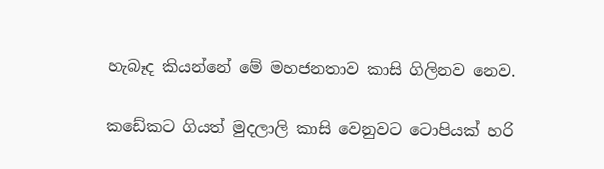හැබෑද කියන්නේ මේ මහජනතාව කාසි ගිලිනව නෙව.

කඩේකට ගියත් මුදලාලි කාසි වෙනුවට ටොපියක් හරි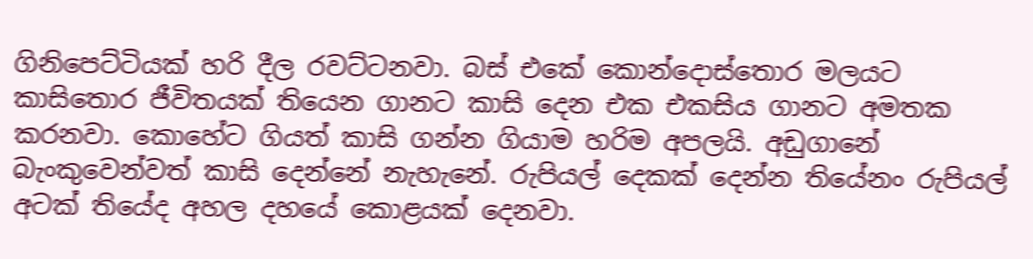ගිනිපෙට්ටියක් හරි දීල රවට්ටනවා. බස් එකේ කොන්දොස්තොර මලයට කාසිතොර ජීවිතයක් තියෙන ගානට කාසි දෙන එක එකසිය ගානට අමතක කරනවා. කොහේට ගියත් කාසි ගන්න ගියාම හරිම අපලයි. අඩුගානේ බැංකුවෙන්වත් කාසි දෙන්නේ නැහැනේ. රුපියල් දෙකක් දෙන්න තියේනං රුපියල් අටක් තියේද අහල දහයේ කොළයක් දෙනවා.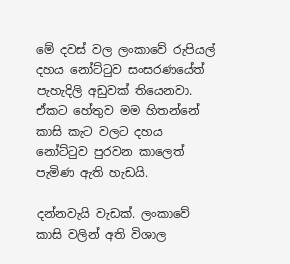මේ දවස් වල ලංකාවේ රුපියල් දහය නෝට්ටුව සංසරණයේත් පැහැදිලි අඩුවක් තියෙනවා. ඒකට හේතුව මම හිතන්නේ කාසි කැට වලට දහය නෝට්ටුව පුරවන කාලෙත් පැමිණ ඇති හැඩයි.

දන්නවැයි වැඩක්. ලංකාවේ කාසි වලින් අති විශාල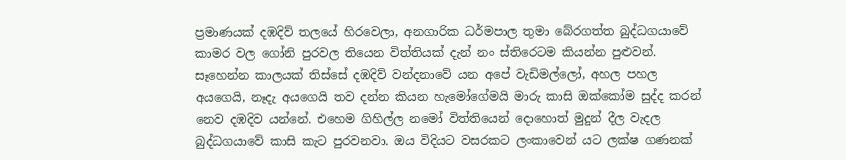ප්‍රමාණයක් දඹදිව් තලයේ හිරවෙලා, අනගාරික ධර්මපාල තුමා බේරගත්ත බුද්ධගයාවේ කාමර වල ගෝනි පුරවල තියෙන විත්තියක් දැන් නං ස්තිරෙටම කියන්න පුළුවන්. සෑහෙන්න කාලයක් තිස්සේ දඹදිව් වන්දනාවේ යන අපේ වැඩිමල්ලෝ, අහල පහල අයගෙයි, නෑදැ අයගෙයි තව දන්න කියන හැමෝගේමයි මාරු කාසි ඔක්කෝම සුද්ද කරන් නෙව දඹදිව යන්නේ. එහෙම ගිහිල්ල නමෝ විත්තියෙන් දොහොත් මුදුන් දීල වැදල බුද්ධගයාවේ කාසි කැට පුරවනවා. ඔය විදියට වසරකට ලංකාවෙන් යට ලක්ෂ ගණනක්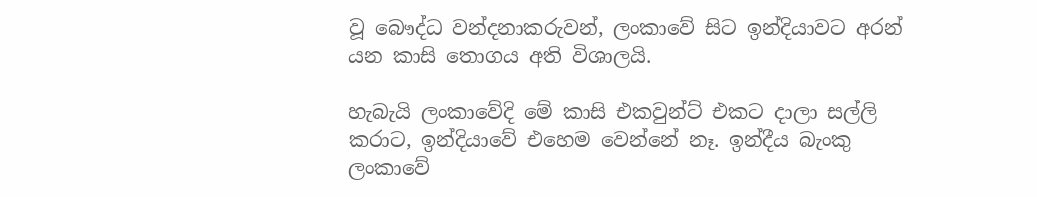වූ බෞද්ධ වන්දනාකරුවන්, ලංකාවේ සිට ඉන්දියාවට අරන් යන කාසි තොගය අති විශාලයි.

හැබැයි ලංකාවේදි මේ කාසි එකවුන්ට් එකට දාලා සල්ලි කරාට, ඉන්දියාවේ එහෙම වෙන්නේ නෑ. ඉන්දීය බැංකු ලංකාවේ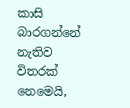කාසි බාරගන්නේ නැතිව විතරක් නෙමෙයි,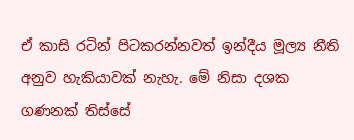ඒ කාසි රටින් පිටකරන්නවත් ඉන්දීය මූල්‍ය නීති අනුව හැකියාවක් නැහැ. මේ නිසා දශක ගණනක් තිස්සේ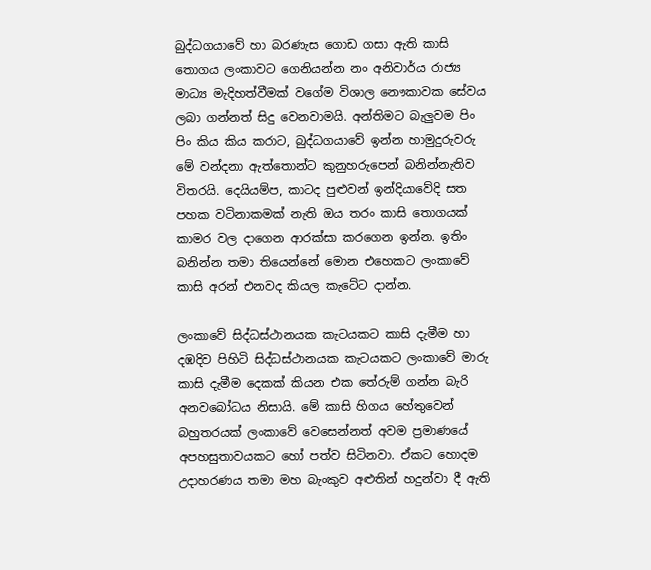බුද්ධගයාවේ හා බරණැස ගොඩ ගසා ඇති කාසි තොගය ලංකාවට ගෙනියන්න නං අනිවාර්ය රාජ්‍ය මාධ්‍ය මැදිහත්වීමක් වගේම විශාල නෞකාවක සේවය ලබා ගන්නත් සිදු වෙනවාමයි. අන්තිමට බැලුවම පිං පිං කිය කිය කරාට, බුද්ධගයාවේ ඉන්න හාමුදුරුවරු මේ වන්දනා ඇත්තොන්ට කුනුහරුපෙන් බනින්නැතිව විතරයි. දෙයියම්ප, කාටද පුළුවන් ඉන්දියාවේදි සත පහක වටිනාකමක් නැති ඔය තරං කාසි තොගයක් කාමර වල දාගෙන ආරක්සා කරගෙන ඉන්න. ඉතිං බනින්න තමා තියෙන්නේ මොන එහෙකට ලංකාවේ කාසි අරන් එනවද කියල කැටේට දාන්න.

ලංකාවේ සිද්ධස්ථානයක කැටයකට කාසි දැමීම හා දඹදිව පිහිටි සිද්ධස්ථානයක කැටයකට ලංකාවේ මාරු කාසි දැමීම දෙකක් කියන එක තේරුම් ගන්න බැරි අනවබෝධය නිසායි. මේ කාසි හිගය හේතුවෙන් බහුතරයක් ලංකාවේ වෙසෙන්නත් අවම ප්‍රමාණයේ අපහසුතාවයකට හෝ පත්ව සිටිනවා. ඒකට හොදම උදාහරණය තමා මහ බැංකුව අළුතින් හදුන්වා දී ඇති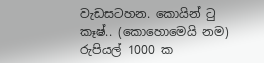වැඩසටහන. කොයින් ටු කෑෂ්.. (කොහොමෙයි නම) රුපියල් 1000 ක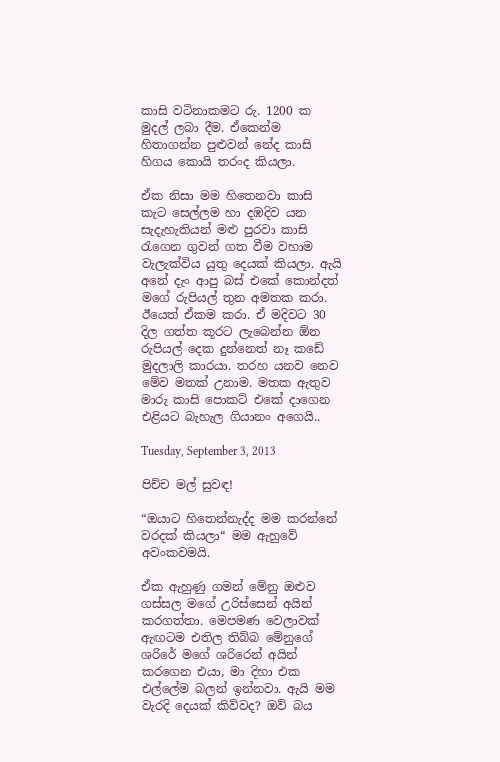කාසි වටිනාකමට රු. 1200 ක මුදල් ලබා දීම. ඒකෙන්ම හිතාගන්න පුළුවන් නේද කාසි හිගය කොයි තරංද කියලා.

ඒක නිසා මම හිතෙනවා කාසි කැට සෙල්ලම හා දඹදිව යන සැදැහැතියන් මළු පුරවා කාසි රැගෙන ගුවන් ගත වීම වහාම වැලැක්විය යුතු දෙයක් කියලා. ඇයි අනේ දැං ආපු බස් එකේ කොන්දත් මගේ රුපියල් තුන අමතක කරා. ඊයෙත් ඒකම කරා. ඒ මදිවට 30 දිල ගත්ත කූරට ලැබෙන්න ඕන රුපියල් දෙක දුන්නෙත් නෑ කඩේ මුදලාලි කාරයා. තරහ යනව නෙව මේව මතක් උනාම. මතක ඇතුව මාරු කාසි පොකට් එකේ දාගෙන එළියට බැහැල ගියානං අගෙයි..

Tuesday, September 3, 2013

පිච්ච මල් සුවඳ!

“ඔයාට හිතෙන්නැද්ද මම කරන්නේ වරදක් කියලා“ මම ඇහුවේ අවංකවමයි.

ඒක ඇහුණු ගමන් මේනු ඔළුව ගස්සල මගේ උරිස්සෙන් අයින් කරගත්තා. මෙපමණ වෙලාවක් ඇඟටම එතිල තිබ්බ මේනුගේ ශරිරේ මගේ ශරිරෙන් අයින් කරගෙන එයා, මා දිහා එක එල්ලේම බලන් ඉන්නවා. ඇයි මම වැරදි දෙයක් කිව්වද? ඔව් බය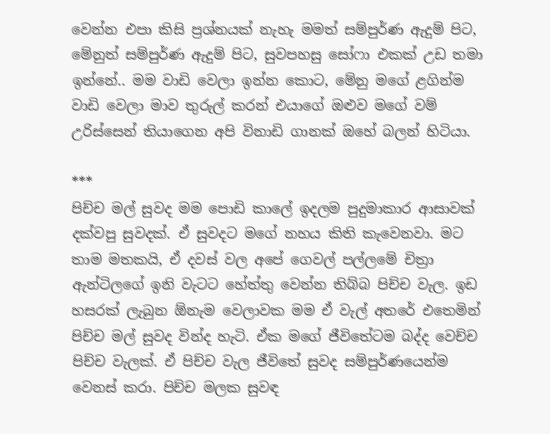වෙන්න එපා කිසි ප්‍රශ්නයක් නැහැ මමත් සම්පුර්ණ ඇදුම් පිට, මේනුත් සම්පුර්ණ ඇදුම් පිට, සුවපහසු සෝෆා එකක් උඩ තමා ඉන්නේ.. මම වාඩි වෙලා ඉන්න කොට, මේනු මගේ ළගින්ම වාඩි වෙලා මාව තුරුල් කරන් එයාගේ ඔළුව මගේ වම් උරිස්සෙන් තියාගෙන අපි විනාඩි ගානක් ඔහේ බලන් හිටියා.

***
පිච්ච මල් සුවද මම පොඩි කාලේ ඉදලම පුදුමාකාර ආසාවක් දක්වපු සුවදක්. ඒ සුවදට මගේ නහය කිති කැවෙනවා. මට තාම මතකයි, ඒ දවස් වල අපේ ගෙවල් පල්ලමේ චිත්‍රා ඇන්ටිලගේ ඉනි වැටට හේත්තු වෙන්න තිබ්බ පිච්ච වැල. ඉඩ හසරක් ලැබුන ඕනැම වෙලාවක මම ඒ වැල් අතරේ එතෙමින් පිච්ච මල් සුවද වින්ද හැටි. ඒක මගේ ජීවිතේටම බද්ද වෙච්ච පිච්ච වැලක්. ඒ පිච්ච වැල ජීවිතේ සුවද සම්පුර්ණයෙන්ම වෙනස් කරා. පිච්ච මලක සුවඳ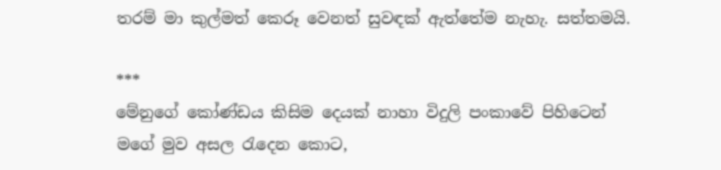තරම් මා කුල්මත් කෙරූ වෙනත් සුවඳක් ඇත්තේම නැහැ. සත්තමයි.

***
මේනුගේ කෝණ්ඩය කිසිම දෙයක් නාහා විදුලි පංකාවේ පිහිටෙන් මගේ මුව අසල රැදෙන කොට,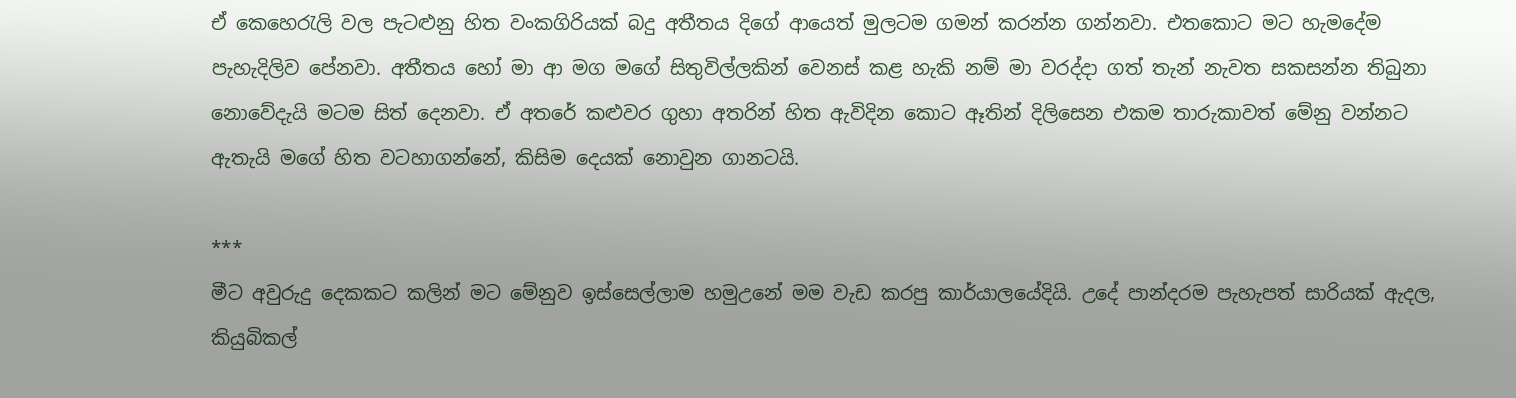ඒ කෙහෙරැලි වල පැටළුනු හිත වංකගිරියක් බදු අතීතය දිගේ ආයෙත් මුලටම ගමන් කරන්න ගන්නවා. එතකොට මට හැමදේම පැහැදිලිව පේනවා. අතීතය හෝ මා ආ මග මගේ සිතුවිල්ලකින් වෙනස් කළ හැකි නම් මා වරද්දා ගත් තැන් නැවත සකසන්න තිබුනා නොවේදැයි මටම සිත් දෙනවා. ඒ අතරේ කළුවර ගුහා අතරින් හිත ඇවිදින කොට ඈතින් දිලිසෙන එකම තාරුකාවත් මේනු වන්නට ඇතැයි මගේ හිත වටහාගන්නේ, කිසිම දෙයක් නොවුන ගානටයි.

***
මීට අවුරුදු දෙකකට කලින් මට මේනුව ඉස්සෙල්ලාම හමුඋනේ මම වැඩ කරපු කාර්යාලයේදියි. උදේ පාන්දරම පැහැපත් සාරියක් ඇදල, කියුබිකල්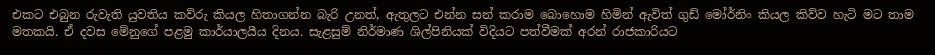එකට එබුන රුවැති යුවතිය කව්රු කියල හිතාගන්න බැරි උනත්, ඇතුලට එන්න සන් කරාම බොහොම හිමින් ඇවිත් ගුඩ් මෝර්නිං කියල කිව්ව හැටි මට තාම මතකයි. ඒ දවස මේනුගේ පළමු කාර්යාලයීය දිනය. සැළසුම් නිර්මාණ ශිල්පිනියක් විදියට පත්වීමක් අරන් රාජකාරියට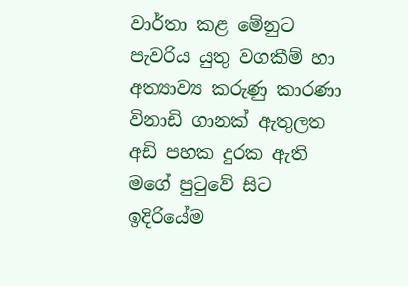වාර්තා කළ මේනුට පැවරිය යුතු වගකීම් හා අත්‍යාව්‍ය කරුණු කාරණා විනාඩි ගානක් ඇතුලත අඩි පහක දුරක ඇති මගේ පුටුවේ සිට ඉදිරියේම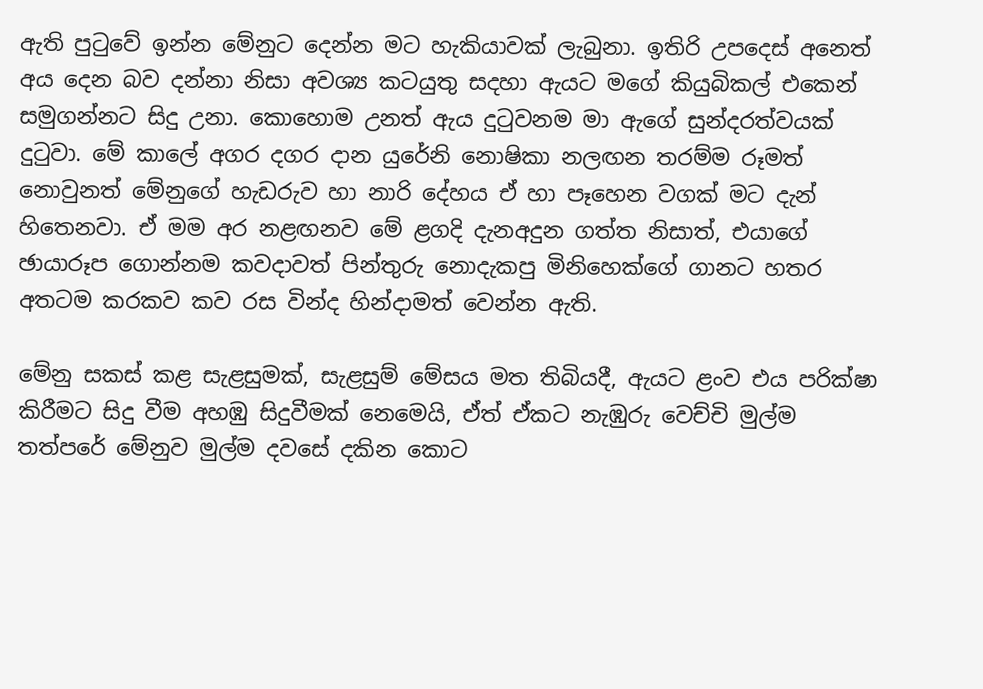ඇති පුටුවේ ඉන්න මේනුට දෙන්න මට හැකියාවක් ලැබුනා. ඉතිරි උපදෙස් අනෙත් අය දෙන බව දන්නා නිසා අවශ්‍ය කටයුතු සදහා ඇයට මගේ කියුබිකල් එකෙන් සමුගන්නට සිදු උනා. කොහොම උනත් ඇය දුටුවනම මා ඇගේ සුන්දරත්වයක් දුටුවා. මේ කාලේ අගර දගර දාන යුරේනි නොෂිකා නලඟන තරම්ම රූමත් නොවුනත් මේනුගේ හැඩරුව හා නාරි දේහය ඒ හා පෑහෙන වගක් මට දැන් හිතෙනවා. ඒ මම අර නළඟනව මේ ළගදි දැනඅදුන ගත්ත නිසාත්, එයාගේ ඡායාරූප ගොන්නම කවදාවත් පින්තුරු නොදැකපු මිනිහෙක්ගේ ගානට හතර අතටම කරකව කව රස වින්ද හින්දාමත් වෙන්න ඇති.

මේනු සකස් කළ සැළසුමක්, සැළසුම් මේසය මත තිබියදී, ඇයට ළංව එය පරික්ෂා කිරීමට සිදු වීම අහඹු සිදුවීමක් නෙමෙයි, ඒත් ඒකට නැඹුරු වෙච්චි මුල්ම තත්පරේ මේනුව මුල්ම දවසේ දකින කොට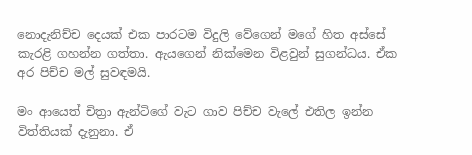නොදැනිච්ච දෙයක් එක පාරටම විදුලි වේගෙන් මගේ හිත අස්සේ කැරළි ගහන්න ගත්තා. ඇයගෙන් නික්මෙන විළවුන් සුගන්ධය. ඒක අර පිච්ච මල් සුවඳමයි.

මං ආයෙත් චිත්‍රා ඇන්ටිගේ වැට ගාව පිච්ච වැලේ එතිල ඉන්න විත්තියක් දැනුනා. ඒ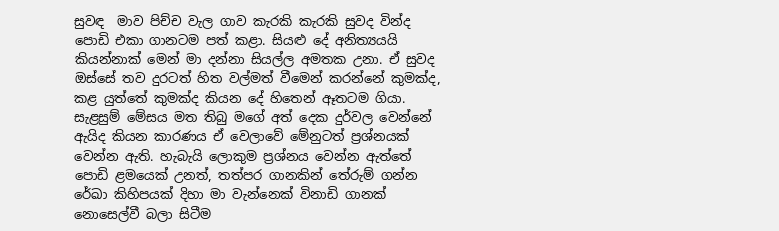සුවඳ  මාව පිච්ච වැල ගාව කැරකි කැරකි සුවද වින්ද පොඩි එකා ගානටම පත් කළා. සියළු දේ අනිත්‍යයයි කියන්නාක් මෙන් මා දන්නා සියල්ල අමතක උනා. ඒ සුවද ඔස්සේ තව දුරටත් හිත වල්මත් වීමෙන් කරන්නේ කුමක්ද, කළ යුත්තේ කුමක්ද කියන දේ හිතෙන් ඈතටම ගියා. සැළසුම් මේසය මත තිබු මගේ අත් දෙක දුර්වල වෙන්නේ ඇයිද කියන කාරණය ඒ වෙලාවේ මේනුටත් ප්‍රශ්නයක් වෙන්න ඇති. හැබැයි ලොකුම ප්‍රශ්නය වෙන්න ඇත්තේ පොඩි ළමයෙක් උනත්, තත්පර ගානකින් තේරුම් ගන්න රේඛා කිහිපයක් දිහා මා වැන්නෙක් විනාඩි ගානක් නොසෙල්වී බලා සිටීම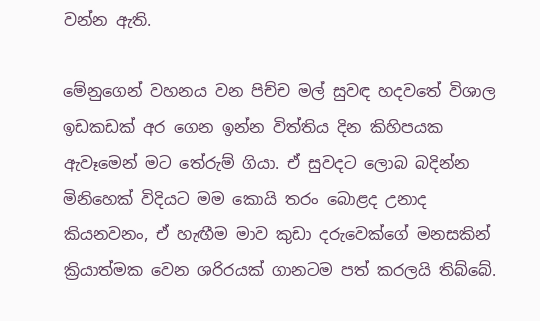වන්න ඇති.

මේනුගෙන් වහනය වන පිච්ච මල් සුවඳ හදවතේ විශාල ඉඩකඩක් අර ගෙන ඉන්න විත්තිය දින කිහිපයක ඇවෑමෙන් මට තේරුම් ගියා. ඒ සුවදට ලොබ බදින්න මිනිහෙක් විදියට මම කොයි තරං බොළද උනාද කියනවනං, ඒ හැඟීම මාව කුඩා දරුවෙක්ගේ මනසකින් ක්‍රියාත්මක වෙන ශරිරයක් ගානටම පත් කරලයි තිබ්බේ.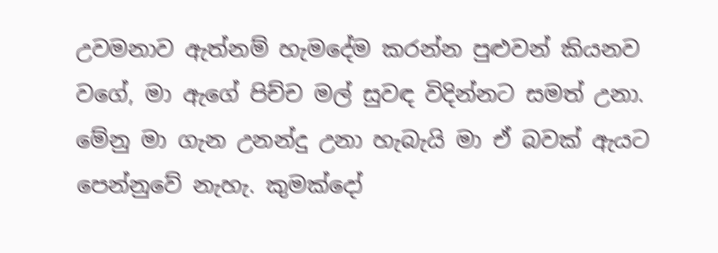උවමනාව ඇත්නම් හැමදේම කරන්න පුළුවන් කියනව වගේ, මා ඇගේ පිච්ච මල් සුවඳ විදින්නට සමත් උනා. මේනු මා ගැන උනන්දු උනා හැබැයි මා ඒ බවක් ඇයට පෙන්නුවේ නැහැ. කුමක්දෝ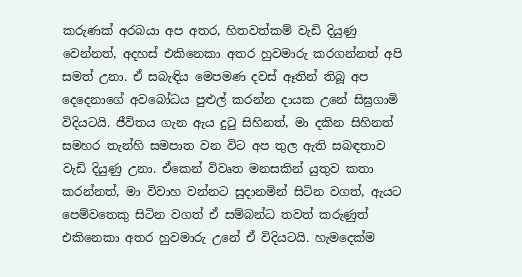කරුණක් අරබයා අප අතර, හිතවත්කම් වැඩි දියුණු වෙන්නත්, අදහස් එකිනෙකා අතර හුවමාරු කරගන්නත් අපි සමත් උනා. ඒ සබැඳිය මෙපමණ දවස් ඈතින් තිබූ අප දෙදෙනාගේ අවබෝධය පුළුල් කරන්න දායක උනේ සිඝ්‍රගාමි විදියටයි. ජීවිතය ගැන ඇය දුටු සිහිනත්, මා දකින සිහිනත් සමහර තැන්හි සමපාත වන විට අප තුල ඇති සබඳතාව වැඩි දියුණු උනා. ඒකෙන් විවෘත මනසකින් යුතුව කතා කරන්නත්, මා විවාහ වන්නට සුදානමින් සිටින වගත්, ඇයට පෙම්වතෙකු සිටින වගත් ඒ සම්බන්ධ තවත් කරුණුත් එකිනෙකා අතර හුවමාරු උනේ ඒ විදියටයි. හැමදෙක්ම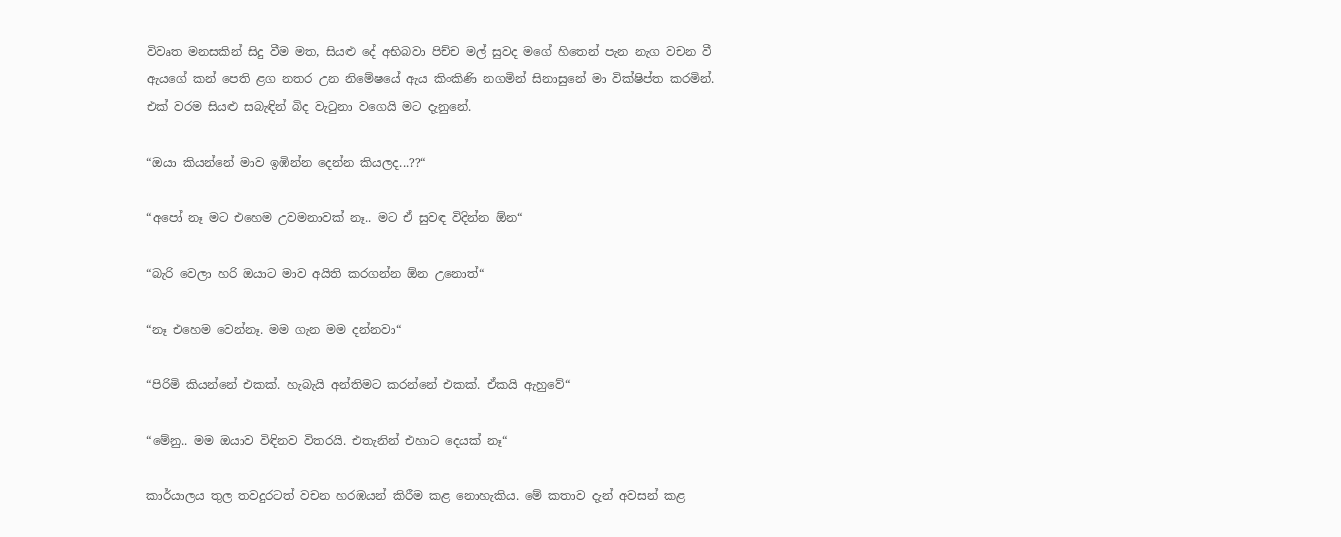විවෘත මනසකින් සිදු වීම මත, සියළු දේ අභිබවා පිච්ච මල් සුවද මගේ හිතෙන් පැන නැග වචන වී ඇයගේ කන් පෙති ළග නතර උන නිමේෂයේ ඇය කිංකිණි නගමින් සිනාසුනේ මා වික්ෂිප්ත කරමින්. එක් වරම සියළු සබැඳින් බිද වැටුනා වගෙයි මට දැනුනේ.

“ඔයා කියන්නේ මාව ඉඹින්න දෙන්න කියලද...??“

“අපෝ නෑ මට එහෙම උවමනාවක් නෑ.. මට ඒ සුවඳ විදින්න ඕන“

“බැරි වෙලා හරි ඔයාට මාව අයිති කරගන්න ඕන උනොත්“

“නෑ එහෙම වෙන්නෑ. මම ගැන මම දන්නවා“

“පිරිමි කියන්නේ එකක්. හැබැයි අන්තිමට කරන්නේ එකක්. ඒකයි ඇහුවේ“

“මේනු.. මම ඔයාව විඳිනව විතරයි. එතැනින් එහාට දෙයක් නෑ“

කාර්යාලය තුල තවදුරටත් වචන හරඹයන් කිරීම කළ නොහැකිය. මේ කතාව දැන් අවසන් කළ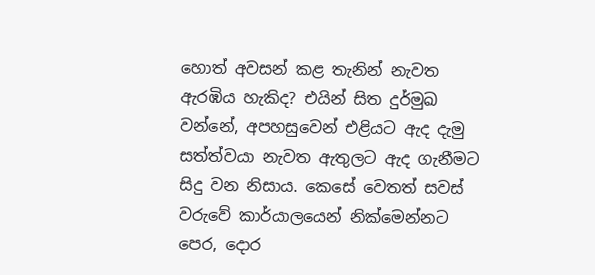හොත් අවසන් කළ තැනින් නැවත ඇරඹිය හැකිද? එයින් සිත දුර්මුඛ වන්නේ, අපහසුවෙන් එළියට ඇද දැමු සත්ත්වයා නැවත ඇතුලට ඇද ගැනීමට සිදු වන නිසාය. කෙසේ වෙතත් සවස් වරුවේ කාර්යාලයෙන් නික්මෙන්නට පෙර, දොර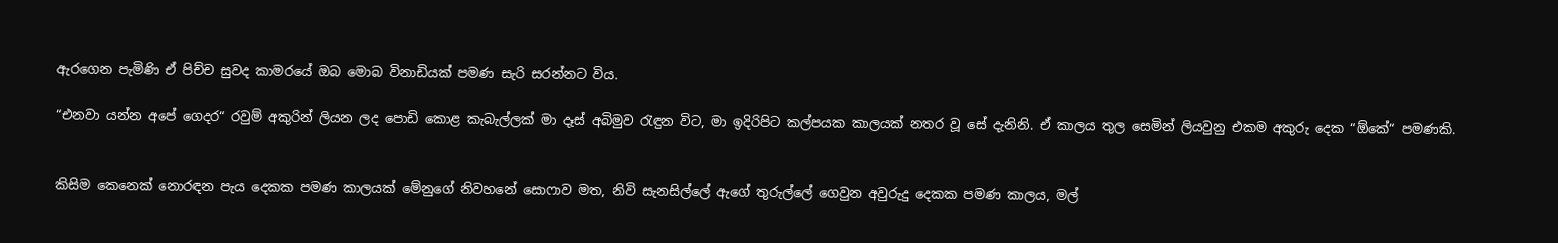ඇරගෙන පැමිණි ඒ පිච්ච සුවද කාමරයේ ඔබ මොබ විනාඩියක් පමණ සැරි සරන්නට විය.

“එනවා යන්න අපේ ගෙදර“ රවුම් අකුරින් ලියන ලද පොඩි කොළ කැබැල්ලක් මා දෑස් අබිමුව රැඳුන විට, මා ඉදිරිපිට කල්පයක කාලයක් නතර වූ සේ දැනිනි. ඒ කාලය තුල සෙමින් ලියවුනු එකම අකුරු දෙක “ඕකේ“ පමණකි.


කිසිම කෙනෙක් නොරඳන පැය දෙකක පමණ කාලයක් මේනුගේ නිවහනේ සොෆාව මත, නිවි සැනසිල්ලේ ඇගේ තුරුල්ලේ ගෙවුන අවුරුදු දෙකක පමණ කාලය, මල්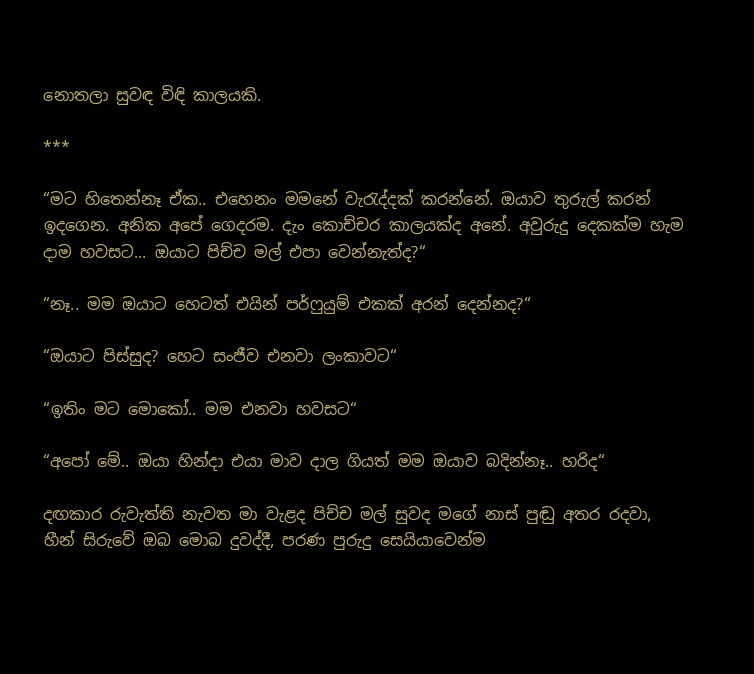නොතලා සුවඳ විඳි කාලයකි.

***

“මට හිතෙන්නෑ ඒක.. එහෙනං මමනේ වැරැද්දක් කරන්නේ. ඔයාව තුරුල් කරන් ඉදගෙන. අනික අපේ ගෙදරම. දැං කොච්චර කාලයක්ද අනේ. අවුරුදු දෙකක්ම හැම දාම හවසට... ඔයාට පිච්ච මල් එපා වෙන්නැත්ද?“

“නෑ.. මම ඔයාට හෙටත් එයින් පර්ෆුයුම් එකක් අරන් දෙන්නද?“

“ඔයාට පිස්සුද? හෙට සංජීව එනවා ලංකාවට“

“ඉතිං මට මොකෝ.. මම එනවා හවසට“

“අපෝ මේ.. ඔයා හින්දා එයා මාව දාල ගියත් මම ඔයාව බදින්නෑ.. හරිද“

දඟකාර රුවැත්ති නැවත මා වැළද පිච්ච මල් සුවද මගේ නාස් පුඬු අතර රදවා, හීන් සිරුවේ ඔබ මොබ දුවද්දී, පරණ පුරුදු සෙයියාවෙන්ම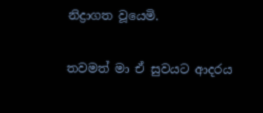නිද්‍රාගත වූයෙමි.

තවමත් මා ඒ සුවයට ආදරය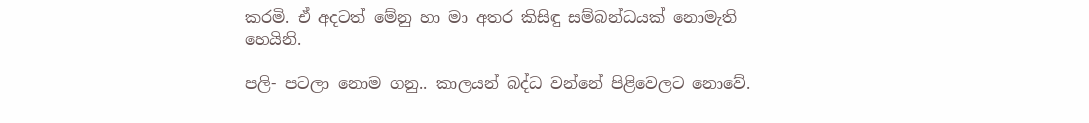කරමි. ඒ අදටත් මේනු හා මා අතර කිසිඳු සම්බන්ධයක් නොමැති හෙයිනි.

පලි- පටලා නොම ගනු.. කාලයන් බද්ධ වන්නේ පිළිවෙලට නොවේ.